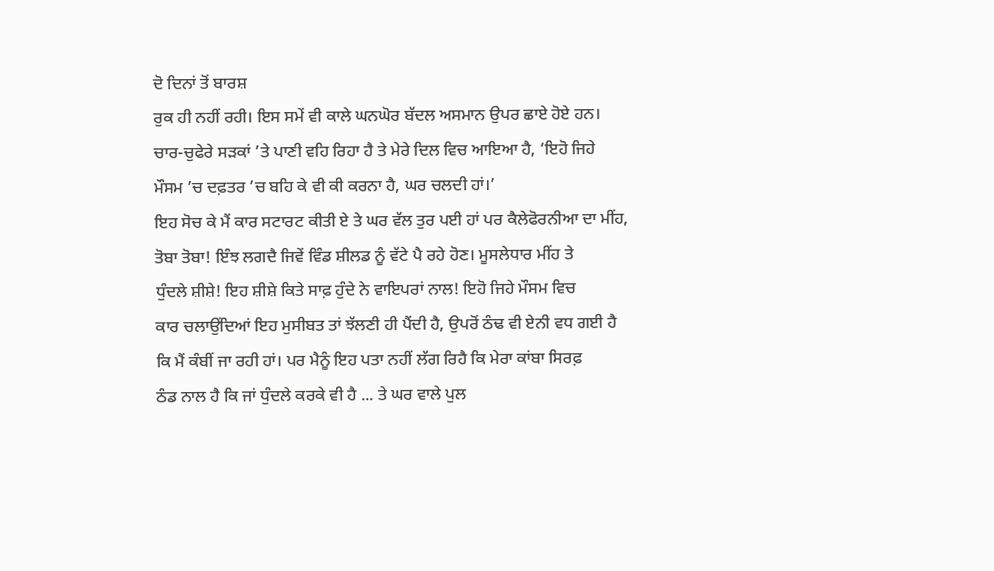ਦੋ ਦਿਨਾਂ ਤੋਂ ਬਾਰਸ਼
ਰੁਕ ਹੀ ਨਹੀਂ ਰਹੀ। ਇਸ ਸਮੇਂ ਵੀ ਕਾਲੇ ਘਨਘੋਰ ਬੱਦਲ ਅਸਮਾਨ ਉਪਰ ਛਾਏ ਹੋਏ ਹਨ।
ਚਾਰ-ਚੁਫੇਰੇ ਸੜਕਾਂ ’ਤੇ ਪਾਣੀ ਵਹਿ ਰਿਹਾ ਹੈ ਤੇ ਮੇਰੇ ਦਿਲ ਵਿਚ ਆਇਆ ਹੈ, ‘ਇਹੋ ਜਿਹੇ
ਮੌਸਮ ’ਚ ਦਫ਼ਤਰ ’ਚ ਬਹਿ ਕੇ ਵੀ ਕੀ ਕਰਨਾ ਹੈ, ਘਰ ਚਲਦੀ ਹਾਂ।’
ਇਹ ਸੋਚ ਕੇ ਮੈਂ ਕਾਰ ਸਟਾਰਟ ਕੀਤੀ ਏ ਤੇ ਘਰ ਵੱਲ ਤੁਰ ਪਈ ਹਾਂ ਪਰ ਕੈਲੇਫੋਰਨੀਆ ਦਾ ਮੀਂਹ,
ਤੋਬਾ ਤੋਬਾ! ਇੰਝ ਲਗਦੈ ਜਿਵੇਂ ਵਿੰਡ ਸ਼ੀਲਡ ਨੂੰ ਵੱਟੇ ਪੈ ਰਹੇ ਹੋਣ। ਮੂਸਲੇਧਾਰ ਮੀਂਹ ਤੇ
ਧੁੰਦਲੇ ਸ਼ੀਸ਼ੇ! ਇਹ ਸ਼ੀਸ਼ੇ ਕਿਤੇ ਸਾਫ਼ ਹੁੰਦੇ ਨੇ ਵਾਇਪਰਾਂ ਨਾਲ! ਇਹੋ ਜਿਹੇ ਮੌਸਮ ਵਿਚ
ਕਾਰ ਚਲਾਉਂਦਿਆਂ ਇਹ ਮੁਸੀਬਤ ਤਾਂ ਝੱਲਣੀ ਹੀ ਪੈਂਦੀ ਹੈ, ਉਪਰੋਂ ਠੰਢ ਵੀ ਏਨੀ ਵਧ ਗਈ ਹੈ
ਕਿ ਮੈਂ ਕੰਬੀਂ ਜਾ ਰਹੀ ਹਾਂ। ਪਰ ਮੈਨੂੰ ਇਹ ਪਤਾ ਨਹੀਂ ਲੱਗ ਰਿਹੈ ਕਿ ਮੇਰਾ ਕਾਂਬਾ ਸਿਰਫ਼
ਠੰਡ ਨਾਲ ਹੈ ਕਿ ਜਾਂ ਧੁੰਦਲੇ ਕਰਕੇ ਵੀ ਹੈ ... ਤੇ ਘਰ ਵਾਲੇ ਪੁਲ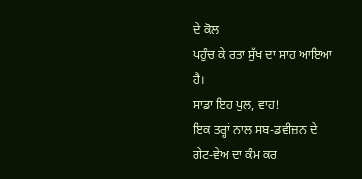ਦੇ ਕੋਲ
ਪਹੁੰਚ ਕੇ ਰਤਾ ਸੁੱਖ ਦਾ ਸਾਹ ਆਇਆ ਹੈ।
ਸਾਡਾ ਇਹ ਪੁਲ, ਵਾਹ!
ਇਕ ਤਰ੍ਹਾਂ ਨਾਲ ਸਬ-ਡਵੀਜ਼ਨ ਦੇ ਗੇਟ-ਵੇਅ ਦਾ ਕੰਮ ਕਰ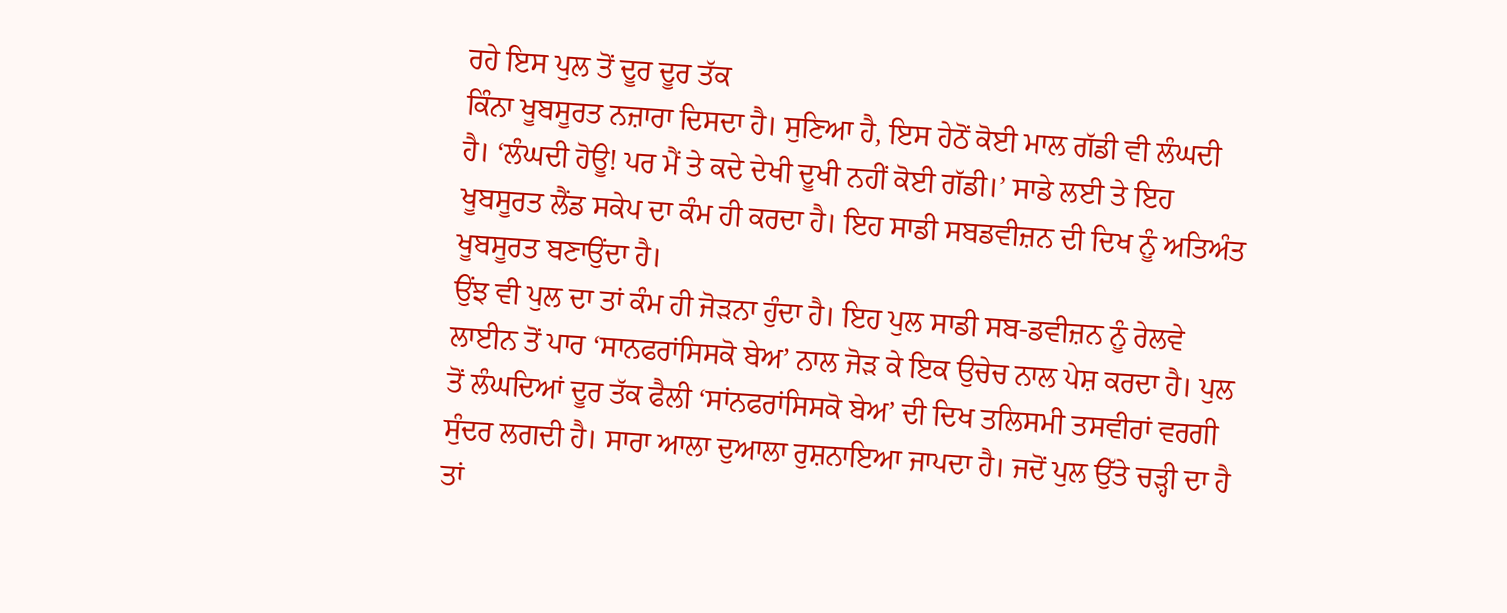ਰਹੇ ਇਸ ਪੁਲ ਤੋਂ ਦੂਰ ਦੂਰ ਤੱਕ
ਕਿੰਨਾ ਖੂਬਸੂਰਤ ਨਜ਼ਾਰਾ ਦਿਸਦਾ ਹੈ। ਸੁਣਿਆ ਹੈ, ਇਸ ਹੇਠੋਂ ਕੋਈ ਮਾਲ ਗੱਡੀ ਵੀ ਲੰਘਦੀ
ਹੈ। ‘ਲੰਘਦੀ ਹੋਊ! ਪਰ ਮੈਂ ਤੇ ਕਦੇ ਦੇਖੀ ਦੂਖੀ ਨਹੀਂ ਕੋਈ ਗੱਡੀ।’ ਸਾਡੇ ਲਈ ਤੇ ਇਹ
ਖੂਬਸੂਰਤ ਲੈਂਡ ਸਕੇਪ ਦਾ ਕੰਮ ਹੀ ਕਰਦਾ ਹੈ। ਇਹ ਸਾਡੀ ਸਬਡਵੀਜ਼ਨ ਦੀ ਦਿਖ ਨੂੰ ਅਤਿਅੰਤ
ਖੂਬਸੂਰਤ ਬਣਾਉਂਦਾ ਹੈ।
ਉਂਝ ਵੀ ਪੁਲ ਦਾ ਤਾਂ ਕੰਮ ਹੀ ਜੋੜਨਾ ਹੁੰਦਾ ਹੈ। ਇਹ ਪੁਲ ਸਾਡੀ ਸਬ-ਡਵੀਜ਼ਨ ਨੂੰ ਰੇਲਵੇ
ਲਾਈਨ ਤੋਂ ਪਾਰ ‘ਸਾਨਫਰਾਂਸਿਸਕੋ ਬੇਅ’ ਨਾਲ ਜੋੜ ਕੇ ਇਕ ਉਚੇਚ ਨਾਲ ਪੇਸ਼ ਕਰਦਾ ਹੈ। ਪੁਲ
ਤੋਂ ਲੰਘਦਿਆਂ ਦੂਰ ਤੱਕ ਫੈਲੀ ‘ਸਾਂਨਫਰਾਂਸਿਸਕੋ ਬੇਅ’ ਦੀ ਦਿਖ ਤਲਿਸਮੀ ਤਸਵੀਰਾਂ ਵਰਗੀ
ਸੁੰਦਰ ਲਗਦੀ ਹੈ। ਸਾਰਾ ਆਲਾ ਦੁਆਲਾ ਰੁਸ਼ਨਾਇਆ ਜਾਪਦਾ ਹੈ। ਜਦੋਂ ਪੁਲ ਉੱਤੇ ਚੜ੍ਹੀ ਦਾ ਹੈ
ਤਾਂ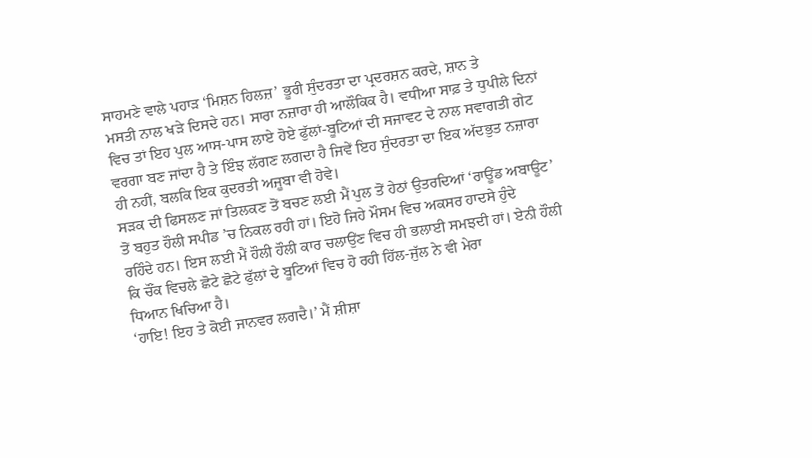ਸਾਹਮਣੇ ਵਾਲੇ ਪਹਾੜ ‘ਮਿਸ਼ਨ ਹਿਲਜ਼’ ਭੂਰੀ ਸੁੰਦਰਤਾ ਦਾ ਪ੍ਰਦਰਸ਼ਨ ਕਰਦੇ, ਸ਼ਾਨ ਤੇ
ਮਸਤੀ ਨਾਲ ਖੜੇ ਦਿਸਦੇ ਹਨ। ਸਾਰਾ ਨਜ਼ਾਰਾ ਹੀ ਆਲੌਕਿਕ ਹੈ। ਵਧੀਆ ਸਾਫ਼ ਤੇ ਧੁਪੀਲੇ ਦਿਨਾਂ
ਵਿਚ ਤਾਂ ਇਹ ਪੁਲ ਆਸ-ਪਾਸ ਲਾਏ ਹੋਏ ਫੁੱਲਾਂ-ਬੂਟਿਆਂ ਦੀ ਸਜਾਵਟ ਦੇ ਨਾਲ ਸਵਾਗਤੀ ਗੇਟ
ਵਰਗਾ ਬਣ ਜਾਂਦਾ ਹੈ ਤੇ ਇੰਝ ਲੱਗਣ ਲਗਦਾ ਹੈ ਜਿਵੇਂ ਇਹ ਸੁੰਦਰਤਾ ਦਾ ਇਕ ਅੱਦਭੁਤ ਨਜ਼ਾਰਾ
ਹੀ ਨਹੀਂ, ਬਲਕਿ ਇਕ ਕੁਦਰਤੀ ਅਜੂਬਾ ਵੀ ਹੋਵੇ।
ਸੜਕ ਦੀ ਫਿਸਲਣ ਜਾਂ ਤਿਲਕਣ ਤੋਂ ਬਚਣ ਲਈ ਮੈਂ ਪੁਲ ਤੋਂ ਹੇਠਾਂ ਉਤਰਦਿਆਂ ‘ਰਾਊਂਡ ਅਬਾਊਟ’
ਤੋਂ ਬਹੁਤ ਹੌਲੀ ਸਪੀਡ ’ਚ ਨਿਕਲ ਰਹੀ ਹਾਂ। ਇਹੋ ਜਿਹੇ ਮੌਸਮ ਵਿਚ ਅਕਸਰ ਹਾਦਸੇ ਹੁੰਦੇ
ਰਹਿੰਦੇ ਹਨ। ਇਸ ਲਈ ਮੈਂ ਹੌਲੀ ਹੌਲੀ ਕਾਰ ਚਲਾਉਂਣ ਵਿਚ ਹੀ ਭਲਾਈ ਸਮਝਦੀ ਹਾਂ। ਏਨੀ ਹੌਲੀ
ਕਿ ਚੌਂਕ ਵਿਚਲੇ ਛੋਟੇ ਛੋਟੇ ਫੁੱਲਾਂ ਦੇ ਬੂਟਿਆਂ ਵਿਚ ਹੋ ਰਹੀ ਹਿੱਲ-ਜੁੱਲ ਨੇ ਵੀ ਮੇਰਾ
ਧਿਆਨ ਖਿਚਿਆ ਹੈ।
‘ਹਾਇ! ਇਹ ਤੇ ਕੋਈ ਜਾਨਵਰ ਲਗਦੈ।’ ਮੈਂ ਸ਼ੀਸ਼ਾ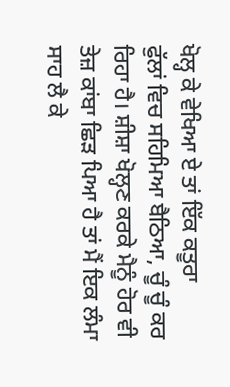ਖੋਲ੍ਹ ਕੇ ਵੇਖਿਆ ਏ ਤਾਂ ਇੱਕ ਕਤੂਰਾ
ਫੁੱਲਾਂ ਵਿਚ ਸਹਿਮਿਆ ਬੈਠਿਆ, ਚੂੰ ਚੂੰ ਕਰ ਰਿਹਾ ਹੈ। ਸ਼ੀਸ਼ਾ ਖੋਲ੍ਹਣ ਕਰਕੇ ਮੈਨੂੰ ਹੋਰ ਵੀ
ਤੇਜ਼ ਕਾਂਬਾ ਛਿੜ ਪਿਆ ਹੈ ਤਾਂ ਮੈਂ ਇਕ ਲੰਮਾ ਸਾਹ ਲੈ ਕੇ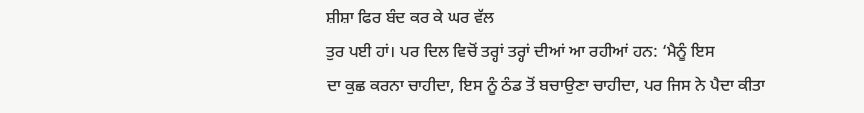ਸ਼ੀਸ਼ਾ ਫਿਰ ਬੰਦ ਕਰ ਕੇ ਘਰ ਵੱਲ
ਤੁਰ ਪਈ ਹਾਂ। ਪਰ ਦਿਲ ਵਿਚੋਂ ਤਰ੍ਹਾਂ ਤਰ੍ਹਾਂ ਦੀਆਂ ਆ ਰਹੀਆਂ ਹਨ: ‘ਮੈਨੂੰ ਇਸ
ਦਾ ਕੁਛ ਕਰਨਾ ਚਾਹੀਦਾ, ਇਸ ਨੂੰ ਠੰਡ ਤੋਂ ਬਚਾਉਣਾ ਚਾਹੀਦਾ, ਪਰ ਜਿਸ ਨੇ ਪੈਦਾ ਕੀਤਾ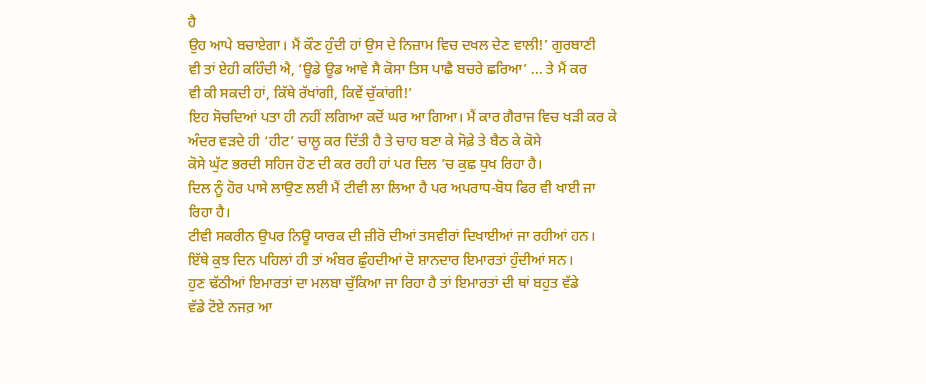ਹੈ
ਉਹ ਆਪੇ ਬਚਾਏਗਾ। ਮੈਂ ਕੌਣ ਹੁੰਦੀ ਹਾਂ ਉਸ ਦੇ ਨਿਜ਼ਾਮ ਵਿਚ ਦਖਲ ਦੇਣ ਵਾਲੀ!’ ਗੁਰਬਾਣੀ
ਵੀ ਤਾਂ ਏਹੀ ਕਹਿੰਦੀ ਐ, ‘ਊਡੇ ਊਡ ਆਵੇ ਸੈ ਕੋਸਾ ਤਿਸ ਪਾਛੈ ਬਚਰੇ ਛਰਿਆ’ ... ਤੇ ਮੈਂ ਕਰ
ਵੀ ਕੀ ਸਕਦੀ ਹਾਂ, ਕਿੱਥੇ ਰੱਖਾਂਗੀ, ਕਿਵੇਂ ਚੁੱਕਾਂਗੀ!’
ਇਹ ਸੋਚਦਿਆਂ ਪਤਾ ਹੀ ਨਹੀਂ ਲਗਿਆ ਕਦੋਂ ਘਰ ਆ ਗਿਆ। ਮੈਂ ਕਾਰ ਗੈਰਾਜ ਵਿਚ ਖੜੀ ਕਰ ਕੇ
ਅੰਦਰ ਵੜਦੇ ਹੀ ‘ਹੀਟ’ ਚਾਲੂ ਕਰ ਦਿੱਤੀ ਹੈ ਤੇ ਚਾਹ ਬਣਾ ਕੇ ਸੋਫ਼ੇ ਤੇ ਬੈਠ ਕੇ ਕੋਸੇ
ਕੋਸੇ ਘੁੱਟ ਭਰਦੀ ਸਹਿਜ ਹੋਣ ਦੀ ਕਰ ਰਹੀ ਹਾਂ ਪਰ ਦਿਲ ’ਚ ਕੁਛ ਧੁਖ ਰਿਹਾ ਹੈ।
ਦਿਲ ਨੂੰ ਹੋਰ ਪਾਸੇ ਲਾਉਣ ਲਈ ਮੈਂ ਟੀਵੀ ਲਾ ਲਿਆ ਹੈ ਪਰ ਅਪਰਾਧ-ਬੋਧ ਫਿਰ ਵੀ ਖਾਈ ਜਾ
ਰਿਹਾ ਹੈ।
ਟੀਵੀ ਸਕਰੀਨ ਉਪਰ ਨਿਊ ਯਾਰਕ ਦੀ ਜ਼ੀਰੋ ਦੀਆਂ ਤਸਵੀਰਾਂ ਦਿਖਾਈਆਂ ਜਾ ਰਹੀਆਂ ਹਨ।
ਇੱਥੇ ਕੁਝ ਦਿਨ ਪਹਿਲਾਂ ਹੀ ਤਾਂ ਅੰਬਰ ਛੁੰਹਦੀਆਂ ਦੋ ਸ਼ਾਨਦਾਰ ਇਮਾਰਤਾਂ ਹੁੰਦੀਆਂ ਸਨ।
ਹੁਣ ਢੱਠੀਆਂ ਇਮਾਰਤਾਂ ਦਾ ਮਲਬਾ ਚੁੱਕਿਆ ਜਾ ਰਿਹਾ ਹੈ ਤਾਂ ਇਮਾਰਤਾਂ ਦੀ ਥਾਂ ਬਹੁਤ ਵੱਡੇ
ਵੱਡੇ ਟੋਏ ਨਜਰ਼ ਆ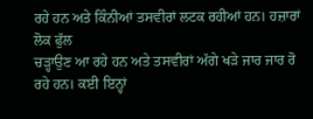ਰਹੇ ਹਨ ਅਤੇ ਕਿੰਨੀਆਂ ਤਸਵੀਰਾਂ ਲਟਕ ਰਹੀਆਂ ਹਨ। ਹਜ਼ਾਰਾਂ ਲੋਕ ਫੁੱਲ
ਚੜ੍ਹਾਉਣ ਆ ਰਹੇ ਹਨ ਅਤੇ ਤਸਵੀਰਾਂ ਅੱਗੇ ਖੜੇ ਜਾਰ ਜਾਰ ਰੋ ਰਹੇ ਹਨ। ਕਈ ਇਨ੍ਹਾਂ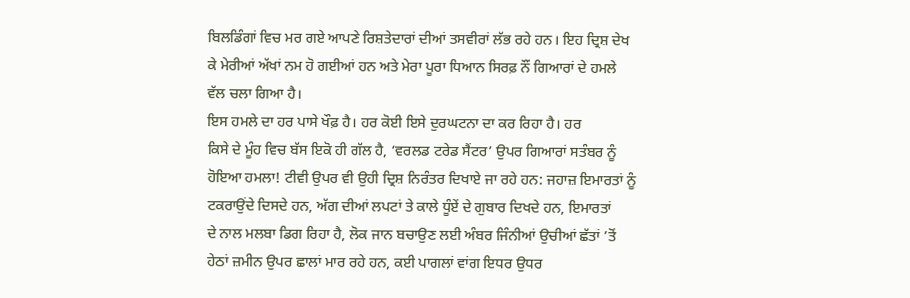ਬਿਲਡਿੰਗਾਂ ਵਿਚ ਮਰ ਗਏ ਆਪਣੇ ਰਿਸ਼ਤੇਦਾਰਾਂ ਦੀਆਂ ਤਸਵੀਰਾਂ ਲੱਭ ਰਹੇ ਹਨ। ਇਹ ਦ੍ਰਿਸ਼ ਦੇਖ
ਕੇ ਮੇਰੀਆਂ ਅੱਖਾਂ ਨਮ ਹੋ ਗਈਆਂ ਹਨ ਅਤੇ ਮੇਰਾ ਪੂਰਾ ਧਿਆਨ ਸਿਰਫ਼ ਨੌਂ ਗਿਆਰਾਂ ਦੇ ਹਮਲੇ
ਵੱਲ ਚਲਾ ਗਿਆ ਹੈ।
ਇਸ ਹਮਲੇ ਦਾ ਹਰ ਪਾਸੇ ਖੌਫ਼ ਹੈ। ਹਰ ਕੋਈ ਇਸੇ ਦੁਰਘਟਨਾ ਦਾ ਕਰ ਰਿਹਾ ਹੈ। ਹਰ
ਕਿਸੇ ਦੇ ਮੂੰਹ ਵਿਚ ਬੱਸ ਇਕੋ ਹੀ ਗੱਲ ਹੈ, ‘ਵਰਲਡ ਟਰੇਡ ਸੈਂਟਰ’ ਉਪਰ ਗਿਆਰਾਂ ਸਤੰਬਰ ਨੂੰ
ਹੋਇਆ ਹਮਲਾ! ਟੀਵੀ ਉਪਰ ਵੀ ਉਹੀ ਦ੍ਰਿਸ਼ ਨਿਰੰਤਰ ਦਿਖਾਏ ਜਾ ਰਹੇ ਹਨ: ਜਹਾਜ਼ ਇਮਾਰਤਾਂ ਨੂੰ
ਟਕਰਾਉਂਦੇ ਦਿਸਦੇ ਹਨ, ਅੱਗ ਦੀਆਂ ਲਪਟਾਂ ਤੇ ਕਾਲੇ ਧੂੰਏਂ ਦੇ ਗੁਬਾਰ ਦਿਖਦੇ ਹਨ, ਇਮਾਰਤਾਂ
ਦੇ ਨਾਲ ਮਲਬਾ ਡਿਗ ਰਿਹਾ ਹੈ, ਲੋਕ ਜਾਨ ਬਚਾਉਣ ਲਈ ਅੰਬਰ ਜਿੰਨੀਆਂ ਉਚੀਆਂ ਛੱਤਾਂ ’ਤੋਂ
ਹੇਠਾਂ ਜ਼ਮੀਨ ਉਪਰ ਛਾਲਾਂ ਮਾਰ ਰਹੇ ਹਨ, ਕਈ ਪਾਗਲਾਂ ਵਾਂਗ ਇਧਰ ਉਧਰ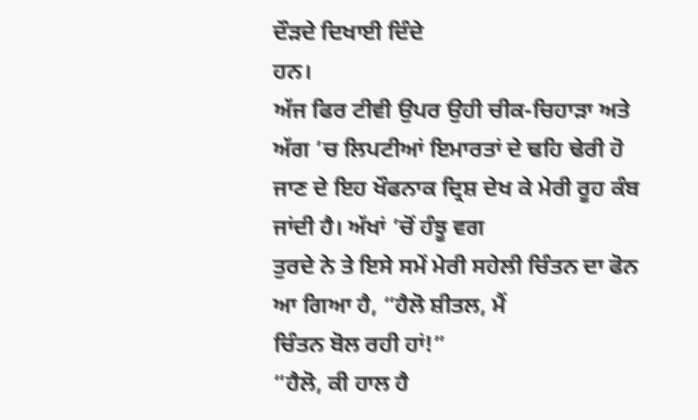ਦੌੜਦੇ ਦਿਖਾਈ ਦਿੰਦੇ
ਹਨ।
ਅੱਜ ਫਿਰ ਟੀਵੀ ਉਪਰ ਉਹੀ ਚੀਕ-ਚਿਹਾੜਾ ਅਤੇ ਅੱਗ ’ਚ ਲਿਪਟੀਆਂ ਇਮਾਰਤਾਂ ਦੇ ਢਹਿ ਢੇਰੀ ਹੋ
ਜਾਣ ਦੇ ਇਹ ਖੌਫਨਾਕ ਦ੍ਰਿਸ਼ ਦੇਖ ਕੇ ਮੇਰੀ ਰੂਹ ਕੰਬ ਜਾਂਦੀ ਹੈ। ਅੱਖਾਂ ’ਚੋਂ ਹੰਝੂ ਵਗ
ਤੁਰਦੇ ਨੇ ਤੇ ਇਸੇ ਸਮੇਂ ਮੇਰੀ ਸਹੇਲੀ ਚਿੰਤਨ ਦਾ ਫੋਨ ਆ ਗਿਆ ਹੈ, “ਹੈਲੋ ਸ਼ੀਤਲ, ਮੈਂ
ਚਿੰਤਨ ਬੋਲ ਰਹੀ ਹਾਂ!”
“ਹੈਲੋ, ਕੀ ਹਾਲ ਹੈ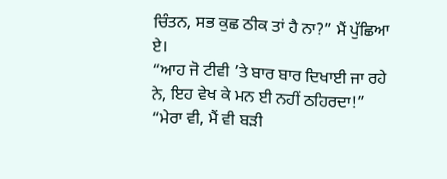ਚਿੰਤਨ, ਸਭ ਕੁਛ ਠੀਕ ਤਾਂ ਹੈ ਨਾ?” ਮੈਂ ਪੁੱਛਿਆ ਏ।
“ਆਹ ਜੋ ਟੀਵੀ ’ਤੇ ਬਾਰ ਬਾਰ ਦਿਖਾਈ ਜਾ ਰਹੇ ਨੇ, ਇਹ ਵੇਖ ਕੇ ਮਨ ਈ ਨਹੀਂ ਠਹਿਰਦਾ!”
“ਮੇਰਾ ਵੀ, ਮੈਂ ਵੀ ਬੜੀ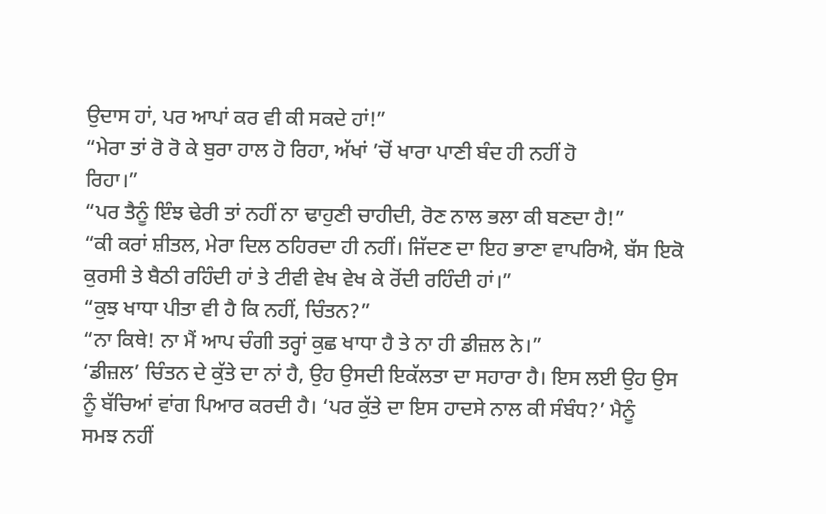ਉਦਾਸ ਹਾਂ, ਪਰ ਆਪਾਂ ਕਰ ਵੀ ਕੀ ਸਕਦੇ ਹਾਂ!”
“ਮੇਰਾ ਤਾਂ ਰੋ ਰੋ ਕੇ ਬੁਰਾ ਹਾਲ ਹੋ ਰਿਹਾ, ਅੱਖਾਂ ’ਚੋਂ ਖਾਰਾ ਪਾਣੀ ਬੰਦ ਹੀ ਨਹੀਂ ਹੋ
ਰਿਹਾ।”
“ਪਰ ਤੈਨੂੰ ਇੰਝ ਢੇਰੀ ਤਾਂ ਨਹੀਂ ਨਾ ਢਾਹੁਣੀ ਚਾਹੀਦੀ, ਰੋਣ ਨਾਲ ਭਲਾ ਕੀ ਬਣਦਾ ਹੈ!”
“ਕੀ ਕਰਾਂ ਸ਼ੀਤਲ, ਮੇਰਾ ਦਿਲ ਠਹਿਰਦਾ ਹੀ ਨਹੀਂ। ਜਿੱਦਣ ਦਾ ਇਹ ਭਾਣਾ ਵਾਪਰਿਐ, ਬੱਸ ਇਕੋ
ਕੁਰਸੀ ਤੇ ਬੈਠੀ ਰਹਿੰਦੀ ਹਾਂ ਤੇ ਟੀਵੀ ਵੇਖ ਵੇਖ ਕੇ ਰੋਂਦੀ ਰਹਿੰਦੀ ਹਾਂ।”
“ਕੁਝ ਖਾਧਾ ਪੀਤਾ ਵੀ ਹੈ ਕਿ ਨਹੀਂ, ਚਿੰਤਨ?”
“ਨਾ ਕਿਥੇ! ਨਾ ਮੈਂ ਆਪ ਚੰਗੀ ਤਰ੍ਹਾਂ ਕੁਛ ਖਾਧਾ ਹੈ ਤੇ ਨਾ ਹੀ ਡੀਜ਼ਲ ਨੇ।”
‘ਡੀਜ਼ਲ’ ਚਿੰਤਨ ਦੇ ਕੁੱਤੇ ਦਾ ਨਾਂ ਹੈ, ਉਹ ਉਸਦੀ ਇਕੱਲਤਾ ਦਾ ਸਹਾਰਾ ਹੈ। ਇਸ ਲਈ ਉਹ ਉਸ
ਨੂੰ ਬੱਚਿਆਂ ਵਾਂਗ ਪਿਆਰ ਕਰਦੀ ਹੈ। ‘ਪਰ ਕੁੱਤੇ ਦਾ ਇਸ ਹਾਦਸੇ ਨਾਲ ਕੀ ਸੰਬੰਧ?’ ਮੈਨੂੰ
ਸਮਝ ਨਹੀਂ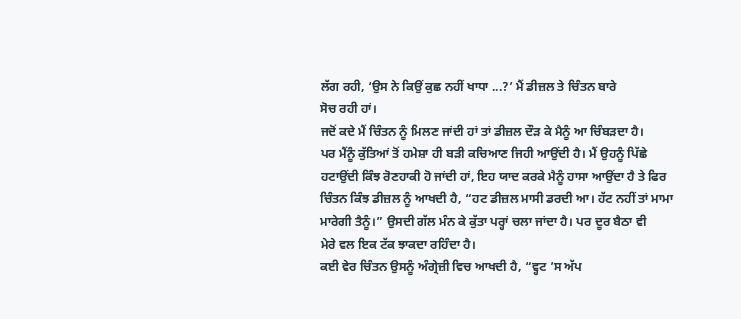ਲੱਗ ਰਹੀ, ‘ਉਸ ਨੇ ਕਿਉਂ ਕੁਛ ਨਹੀਂ ਖਾਧਾ ...?’ ਮੈਂ ਡੀਜ਼ਲ ਤੇ ਚਿੰਤਨ ਬਾਰੇ
ਸੋਚ ਰਹੀ ਹਾਂ।
ਜਦੋਂ ਕਦੇ ਮੈਂ ਚਿੰਤਨ ਨੂੰ ਮਿਲਣ ਜਾਂਦੀ ਹਾਂ ਤਾਂ ਡੀਜ਼ਲ ਦੌੜ ਕੇ ਮੈਨੂੰ ਆ ਚਿੰਬੜਦਾ ਹੈ।
ਪਰ ਮੈਂਨੂੰ ਕੁੱਤਿਆਂ ਤੋਂ ਹਮੇਸ਼ਾ ਹੀ ਬੜੀ ਕਚਿਆਣ ਜਿਹੀ ਆਉਂਦੀ ਹੈ। ਮੈਂ ਉਹਨੂੰ ਪਿੱਛੇ
ਹਟਾਉਂਦੀ ਕਿੰਝ ਰੋਣਹਾਕੀ ਹੋ ਜਾਂਦੀ ਹਾਂ, ਇਹ ਯਾਦ ਕਰਕੇ ਮੈਨੂੰ ਹਾਸਾ ਆਉਂਦਾ ਹੈ ਤੇ ਫਿਰ
ਚਿੰਤਨ ਕਿੰਝ ਡੀਜ਼ਲ ਨੂੰ ਆਖਦੀ ਹੈ, “ਹਟ ਡੀਜ਼ਲ ਮਾਸੀ ਡਰਦੀ ਆ। ਹੱਟ ਨਹੀਂ ਤਾਂ ਮਾਮਾ
ਮਾਰੇਗੀ ਤੈਨੂੰ।” ਉਸਦੀ ਗੱਲ ਮੰਨ ਕੇ ਕੁੱਤਾ ਪਰ੍ਹਾਂ ਚਲਾ ਜਾਂਦਾ ਹੈ। ਪਰ ਦੂਰ ਬੈਠਾ ਵੀ
ਮੇਰੇ ਵਲ ਇਕ ਟੱਕ ਝਾਕਦਾ ਰਹਿੰਦਾ ਹੈ।
ਕਈ ਵੇਰ ਚਿੰਤਨ ਉਸਨੂੰ ਅੰਗ੍ਰੇਜ਼ੀ ਵਿਚ ਆਖਦੀ ਹੈ, “ਵ੍ਹਟ ’ਸ ਅੱਪ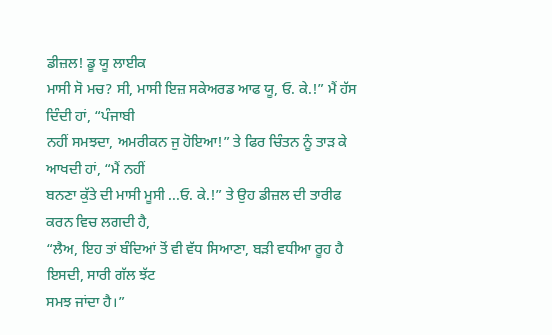ਡੀਜ਼ਲ! ਡੂ ਯੂ ਲਾਈਕ
ਮਾਸੀ ਸੋ ਮਚ? ਸੀ, ਮਾਸੀ ਇਜ਼ ਸਕੇਅਰਡ ਆਫ ਯੂ, ਓ. ਕੇ.!” ਮੈਂ ਹੱਸ ਦਿੰਦੀ ਹਾਂ, “ਪੰਜਾਬੀ
ਨਹੀਂ ਸਮਝਦਾ, ਅਮਰੀਕਨ ਜੁ ਹੋਇਆ!” ਤੇ ਫਿਰ ਚਿੰਤਨ ਨੂੰ ਤਾੜ ਕੇ ਆਖਦੀ ਹਾਂ, “ਮੈਂ ਨਹੀਂ
ਬਨਣਾ ਕੁੱਤੇ ਦੀ ਮਾਸੀ ਮੂਸੀ ...ਓ. ਕੇ.!” ਤੇ ਉਹ ਡੀਜ਼ਲ ਦੀ ਤਾਰੀਫ ਕਰਨ ਵਿਚ ਲਗਦੀ ਹੈ,
“ਲੈਅ, ਇਹ ਤਾਂ ਬੰਦਿਆਂ ਤੋਂ ਵੀ ਵੱਧ ਸਿਆਣਾ, ਬੜੀ ਵਧੀਆ ਰੂਹ ਹੈ ਇਸਦੀ, ਸਾਰੀ ਗੱਲ ਝੱਟ
ਸਮਝ ਜਾਂਦਾ ਹੈ।”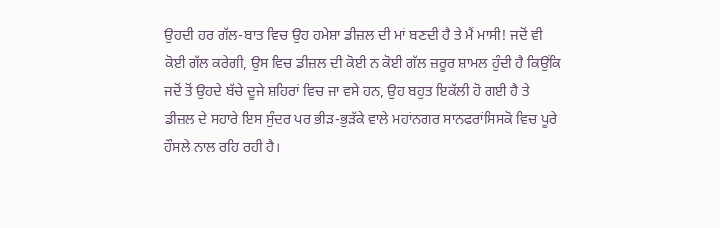ਉਹਦੀ ਹਰ ਗੱਲ-ਬਾਤ ਵਿਚ ਉਹ ਹਮੇਸ਼ਾ ਡੀਜ਼ਲ ਦੀ ਮਾਂ ਬਣਦੀ ਹੈ ਤੇ ਮੈਂ ਮਾਸੀ! ਜਦੋਂ ਵੀ
ਕੋਈ ਗੱਲ ਕਰੇਗੀ, ਉਸ ਵਿਚ ਡੀਜ਼ਲ ਦੀ ਕੋਈ ਨ ਕੋਈ ਗੱਲ ਜ਼ਰੂਰ ਸ਼ਾਮਲ ਹੁੰਦੀ ਹੈ ਕਿਉਂਕਿ
ਜਦੋਂ ਤੋਂ ਉਹਦੇ ਬੱਚੇ ਦੂਜੇ ਸ਼ਹਿਰਾਂ ਵਿਚ ਜਾ ਵਸੇ ਹਨ, ਉਹ ਬਹੁਤ ਇਕੱਲੀ ਹੋ ਗਈ ਹੈ ਤੇ
ਡੀਜ਼ਲ ਦੇ ਸਹਾਰੇ ਇਸ ਸੁੰਦਰ ਪਰ ਭੀੜ-ਭੁੜੱਕੇ ਵਾਲੇ ਮਹਾਂਨਗਰ ਸਾਨਫਰਾਂਸਿਸਕੋ ਵਿਚ ਪੂਰੇ
ਹੌਸਲੇ ਨਾਲ ਰਹਿ ਰਹੀ ਹੈ।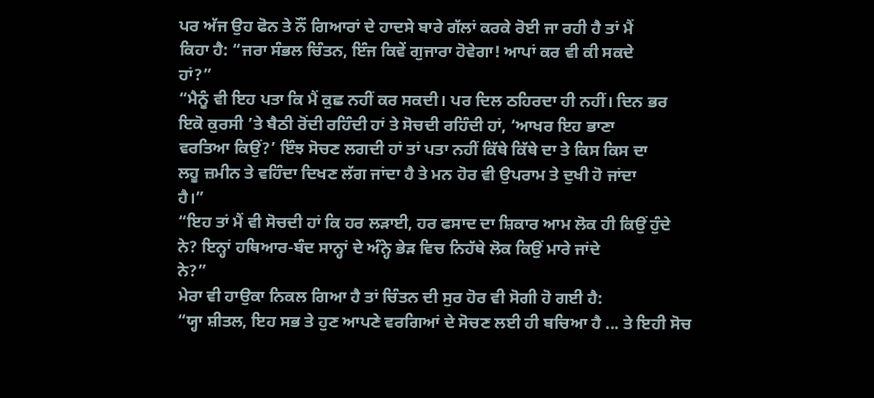ਪਰ ਅੱਜ ਉਹ ਫੋਨ ਤੇ ਨੌਂ ਗਿਆਰਾਂ ਦੇ ਹਾਦਸੇ ਬਾਰੇ ਗੱਲਾਂ ਕਰਕੇ ਰੋਈ ਜਾ ਰਹੀ ਹੈ ਤਾਂ ਮੈਂ
ਕਿਹਾ ਹੈ: “ਜਰਾ ਸੰਭਲ ਚਿੰਤਨ, ਇੰਜ ਕਿਵੇਂ ਗੁਜਾਰਾ ਹੋਵੇਗਾ! ਆਪਾਂ ਕਰ ਵੀ ਕੀ ਸਕਦੇ
ਹਾਂ?”
“ਮੈਨੂੰ ਵੀ ਇਹ ਪਤਾ ਕਿ ਮੈਂ ਕੁਛ ਨਹੀਂ ਕਰ ਸਕਦੀ। ਪਰ ਦਿਲ ਠਹਿਰਦਾ ਹੀ ਨਹੀਂ। ਦਿਨ ਭਰ
ਇਕੋ ਕੁਰਸੀ ’ਤੇ ਬੈਠੀ ਰੋਂਦੀ ਰਹਿੰਦੀ ਹਾਂ ਤੇ ਸੋਚਦੀ ਰਹਿੰਦੀ ਹਾਂ, ‘ਆਖਰ ਇਹ ਭਾਣਾ
ਵਰਤਿਆ ਕਿਉਂ?’ ਇੰਝ ਸੋਚਣ ਲਗਦੀ ਹਾਂ ਤਾਂ ਪਤਾ ਨਹੀਂ ਕਿੱਥੇ ਕਿੱਥੇ ਦਾ ਤੇ ਕਿਸ ਕਿਸ ਦਾ
ਲਹੂ ਜ਼ਮੀਨ ਤੇ ਵਹਿੰਦਾ ਦਿਖਣ ਲੱਗ ਜਾਂਦਾ ਹੈ ਤੇ ਮਨ ਹੋਰ ਵੀ ਉਪਰਾਮ ਤੇ ਦੁਖੀ ਹੋ ਜਾਂਦਾ
ਹੈ।”
“ਇਹ ਤਾਂ ਮੈਂ ਵੀ ਸੋਚਦੀ ਹਾਂ ਕਿ ਹਰ ਲੜਾਈ, ਹਰ ਫਸਾਦ ਦਾ ਸ਼ਿਕਾਰ ਆਮ ਲੋਕ ਹੀ ਕਿਉਂ ਹੁੰਦੇ
ਨੇ? ਇਨ੍ਹਾਂ ਹਥਿਆਰ-ਬੰਦ ਸਾਨ੍ਹਾਂ ਦੇ ਅੰਨ੍ਹੇ ਭੇੜ ਵਿਚ ਨਿਹੱਥੇ ਲੋਕ ਕਿਉਂ ਮਾਰੇ ਜਾਂਦੇ
ਨੇ?”
ਮੇਰਾ ਵੀ ਹਾਉਕਾ ਨਿਕਲ ਗਿਆ ਹੈ ਤਾਂ ਚਿੰਤਨ ਦੀ ਸੁਰ ਹੋਰ ਵੀ ਸੋਗੀ ਹੋ ਗਈ ਹੈ:
“ਯ੍ਹਾ ਸ਼ੀਤਲ, ਇਹ ਸਭ ਤੇ ਹੁਣ ਆਪਣੇ ਵਰਗਿਆਂ ਦੇ ਸੋਚਣ ਲਈ ਹੀ ਬਚਿਆ ਹੈ ... ਤੇ ਇਹੀ ਸੋਚ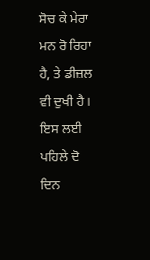ਸੋਚ ਕੇ ਮੇਰਾ ਮਨ ਰੋ ਰਿਹਾ ਹੈ, ਤੇ ਡੀਜ਼ਲ ਵੀ ਦੁਖੀ ਹੈ। ਇਸ ਲਈ ਪਹਿਲੇ ਦੋ ਦਿਨ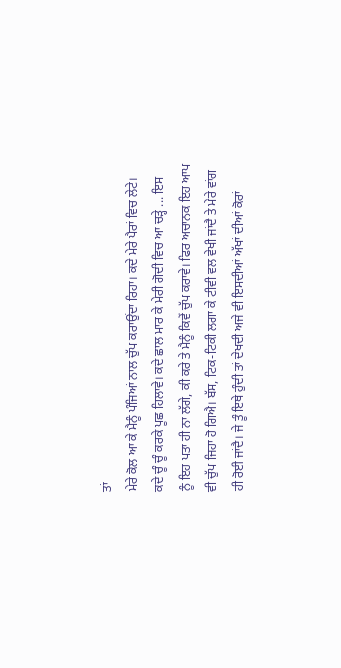ਤਾਂ
ਮੇਰੇ ਕੋਲ ਆ ਕੇ ਮੈਨੂੰ ਪੰਜਿਆਂ ਨਾਲ ਚੁੱਪ ਕਰਾਉਂਦਾ ਰਿਹਾ। ਕਦੇ ਮੇਰੇ ਪੈਰਾਂ ਵਿਚ ਲੇਟੇ।
ਕਦੇ ਚੂੰ ਚੂੰ ਕਰਕੇ ਪੂਛ ਹਿਲਾਵੇ। ਕਦੇ ਛਾਲ ਮਾਰ ਕੇ ਮੇਰੀ ਗੋਦੀ ਵਿਚ ਆ ਚੜ੍ਹੇ ... ਇਸ
ਨੂੰ ਇਹ ਪਤਾ ਹੀ ਨਾ ਲੱਗੇ, ਕੀ ਕਰੇ ਤੇ ਮੈਨੂੰ ਕਿਵੇਂ ਚੁੱਪ ਕਰਾਵੇ। ਫਿਰ ਅਚਾਨਕ ਇਹ ਆਪ
ਵੀ ਚੁੱਪ ਜਿਹਾ ਹੋ ਗਿਐ। ਬੱਸ, ਟਿਕ-ਟਿਕੀ ਲਗਾ ਕੇ ਟੀਵੀ ਵਲ ਵੇਖੀ ਜਾਂਦੈ ਤੇ ਮੇਰੇ ਵਾਂਗ
ਹੀ ਰੋਈ ਜਾਂਦੈ। ਜੇ ਤੂੰ ਇਥੇ ਹੁੰਦੀ ਤਾਂ ਦੇਖਦੀ ਅਜੇ ਵੀ ਇਸਦੀਆਂ ਅੱਖਾਂ ਦੀਆਂ ਕੋਰਾਂ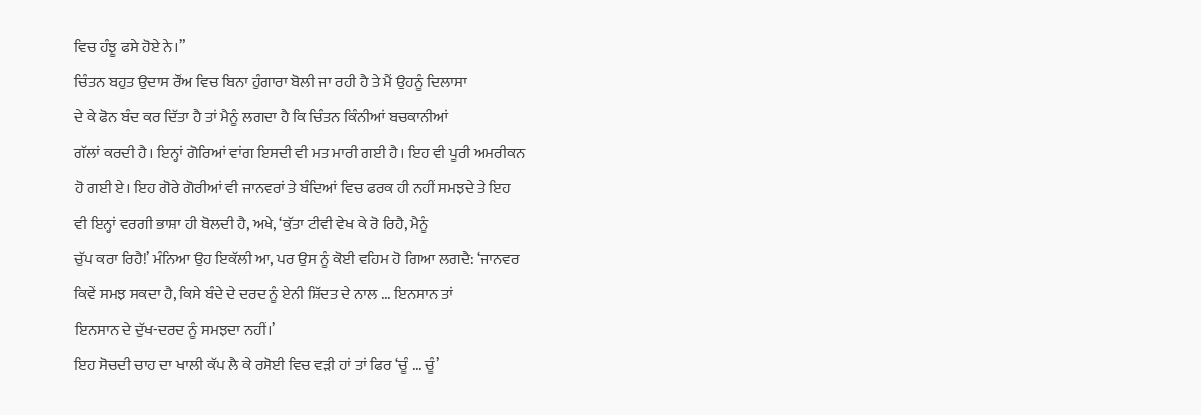ਵਿਚ ਹੰਝੂ ਫਸੇ ਹੋਏ ਨੇ।”
ਚਿੰਤਨ ਬਹੁਤ ਉਦਾਸ ਰੌਂਅ ਵਿਚ ਬਿਨਾ ਹੁੰਗਾਰਾ ਬੋਲੀ ਜਾ ਰਹੀ ਹੈ ਤੇ ਮੈਂ ਉਹਨੂੰ ਦਿਲਾਸਾ
ਦੇ ਕੇ ਫੋਨ ਬੰਦ ਕਰ ਦਿੱਤਾ ਹੈ ਤਾਂ ਮੈਨੂੰ ਲਗਦਾ ਹੈ ਕਿ ਚਿੰਤਨ ਕਿੰਨੀਆਂ ਬਚਕਾਨੀਆਂ
ਗੱਲਾਂ ਕਰਦੀ ਹੈ। ਇਨ੍ਹਾਂ ਗੋਰਿਆਂ ਵਾਂਗ ਇਸਦੀ ਵੀ ਮਤ ਮਾਰੀ ਗਈ ਹੈ। ਇਹ ਵੀ ਪੂਰੀ ਅਮਰੀਕਨ
ਹੋ ਗਈ ਏ। ਇਹ ਗੋਰੇ ਗੋਰੀਆਂ ਵੀ ਜਾਨਵਰਾਂ ਤੇ ਬੰਦਿਆਂ ਵਿਚ ਫਰਕ ਹੀ ਨਹੀਂ ਸਮਝਦੇ ਤੇ ਇਹ
ਵੀ ਇਨ੍ਹਾਂ ਵਰਗੀ ਭਾਸ਼ਾ ਹੀ ਬੋਲਦੀ ਹੈ, ਅਖੇ, ‘ਕੁੱਤਾ ਟੀਵੀ ਵੇਖ ਕੇ ਰੋ ਰਿਹੈ, ਮੈਨੂੰ
ਚੁੱਪ ਕਰਾ ਰਿਹੈ!’ ਮੰਨਿਆ ਉਹ ਇਕੱਲੀ ਆ, ਪਰ ਉਸ ਨੂੰ ਕੋਈ ਵਹਿਮ ਹੋ ਗਿਆ ਲਗਦੈ: ‘ਜਾਨਵਰ
ਕਿਵੇਂ ਸਮਝ ਸਕਦਾ ਹੈ, ਕਿਸੇ ਬੰਦੇ ਦੇ ਦਰਦ ਨੂੰ ਏਨੀ ਸ਼ਿੱਦਤ ਦੇ ਨਾਲ ... ਇਨਸਾਨ ਤਾਂ
ਇਨਸਾਨ ਦੇ ਦੁੱਖ-ਦਰਦ ਨੂੰ ਸਮਝਦਾ ਨਹੀਂ।’
ਇਹ ਸੋਚਦੀ ਚਾਹ ਦਾ ਖਾਲੀ ਕੱਪ ਲੈ ਕੇ ਰਸੋਈ ਵਿਚ ਵੜੀ ਹਾਂ ਤਾਂ ਫਿਰ ‘ਚੂੰ ... ਚੂੰ’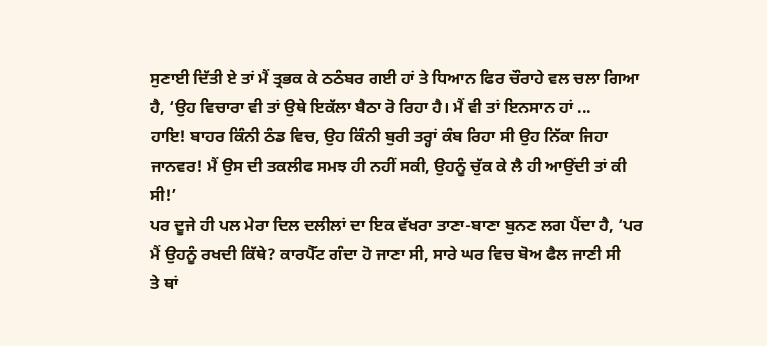ਸੁਣਾਈ ਦਿੱਤੀ ਏ ਤਾਂ ਮੈਂ ਤ੍ਰਭਕ ਕੇ ਠਠੰਬਰ ਗਈ ਹਾਂ ਤੇ ਧਿਆਨ ਫਿਰ ਚੌਰਾਹੇ ਵਲ ਚਲਾ ਗਿਆ
ਹੈ, ‘ਉਹ ਵਿਚਾਰਾ ਵੀ ਤਾਂ ਉਥੇ ਇਕੱਲਾ ਬੈਠਾ ਰੋ ਰਿਹਾ ਹੈ। ਮੈਂ ਵੀ ਤਾਂ ਇਨਸਾਨ ਹਾਂ ...
ਹਾਇ! ਬਾਹਰ ਕਿੰਨੀ ਠੰਡ ਵਿਚ, ਉਹ ਕਿੰਨੀ ਬੁਰੀ ਤਰ੍ਹਾਂ ਕੰਬ ਰਿਹਾ ਸੀ ਉਹ ਨਿੱਕਾ ਜਿਹਾ
ਜਾਨਵਰ! ਮੈਂ ਉਸ ਦੀ ਤਕਲੀਫ ਸਮਝ ਹੀ ਨਹੀਂ ਸਕੀ, ਉਹਨੂੰ ਚੁੱਕ ਕੇ ਲੈ ਹੀ ਆਉਂਦੀ ਤਾਂ ਕੀ
ਸੀ!’
ਪਰ ਦੂਜੇ ਹੀ ਪਲ ਮੇਰਾ ਦਿਲ ਦਲੀਲਾਂ ਦਾ ਇਕ ਵੱਖਰਾ ਤਾਣਾ-ਬਾਣਾ ਬੁਨਣ ਲਗ ਪੈਂਦਾ ਹੈ, ‘ਪਰ
ਮੈਂ ਉਹਨੂੰ ਰਖਦੀ ਕਿੱਥੇ? ਕਾਰਪੈੱਟ ਗੰਦਾ ਹੋ ਜਾਣਾ ਸੀ, ਸਾਰੇ ਘਰ ਵਿਚ ਬੋਅ ਫੈਲ ਜਾਣੀ ਸੀ
ਤੇ ਥਾਂ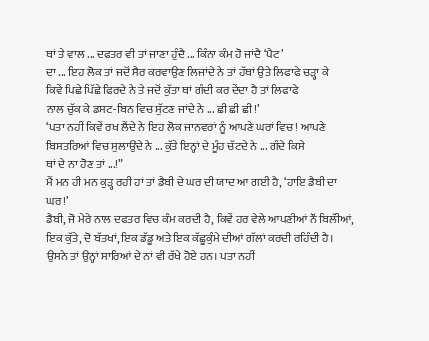ਥਾਂ ਤੇ ਵਾਲ ... ਦਫਤਰ ਵੀ ਤਾਂ ਜਾਣਾ ਹੁੰਦੈ ... ਕਿੰਨਾ ਕੰਮ ਹੋ ਜਾਂਦੈ ‘ਪੈਟ’
ਦਾ ... ਇਹ ਲੋਕ ਤਾਂ ਜਦੋਂ ਸੈਰ ਕਰਵਾਉਣ ਲਿਜਾਂਦੇ ਨੇ ਤਾਂ ਹੱਥਾਂ ਉਤੇ ਲਿਫਾਫੇ ਚੜ੍ਹਾ ਕੇ
ਕਿਵੇਂ ਪਿਛੇ ਪਿੱਛੇ ਫਿਰਦੇ ਨੇ ਤੇ ਜਦੋਂ ਕੁੱਤਾ ਥਾਂ ਗੰਦੀ ਕਰ ਦੇਂਦਾ ਹੈ ਤਾਂ ਲਿਫਾਫੇ
ਨਾਲ ਚੁੱਕ ਕੇ ਡਸਟ-ਬਿਨ ਵਿਚ ਸੁੱਟਣ ਜਾਂਦੇ ਨੇ ... ਛੀ ਛੀ ਛੀ!’
‘ਪਤਾ ਨਹੀਂ ਕਿਵੇਂ ਰਖ ਲੈਂਦੇ ਨੇ ਇਹ ਲੋਕ ਜਾਨਵਰਾਂ ਨੂੰ ਆਪਣੇ ਘਰਾਂ ਵਿਚ! ਆਪਣੇ
ਬਿਸਤਰਿਆਂ ਵਿਚ ਸੁਲਾਉਂਦੇ ਨੇ ... ਕੁੱਤੇ ਇਨ੍ਹਾਂ ਦੇ ਮੂੰਹ ਚੱਟਦੇ ਨੇ ... ਗੰਦੇ ਕਿਸੇ
ਥਾਂ ਦੇ ਨਾ ਹੋਣ ਤਾਂ ...!”
ਮੈਂ ਮਨ ਹੀ ਮਨ ਕੁੜ੍ਹ ਰਹੀ ਹਾਂ ਤਾਂ ਡੈਬੀ ਦੇ ਘਰ ਦੀ ਯਾਦ ਆ ਗਈ ਹੈ, ‘ਹਾਇ ਡੈਬੀ ਦਾ
ਘਰ!’
ਡੈਬੀ, ਜੋ ਮੇਰੇ ਨਾਲ ਦਫਤਰ ਵਿਚ ਕੰਮ ਕਰਦੀ ਹੈ, ਕਿਵੇਂ ਹਰ ਵੇਲੇ ਆਪਣੀਆਂ ਨੌਂ ਬਿਲੱੀਆਂ,
ਇਕ ਕੁੱਤੇ, ਦੋ ਬੱਤਖਾਂ, ਇਕ ਡੱਡੂ ਅਤੇ ਇਕ ਕੱਛੂਕੁੰਮੇ ਦੀਆਂ ਗੱਲਾਂ ਕਰਦੀ ਰਹਿੰਦੀ ਹੈ।
ਉਸਨੇ ਤਾਂ ਉਨ੍ਹਾਂ ਸਾਰਿਆਂ ਦੇ ਨਾਂ ਵੀ ਰੱਖੇ ਹੋਏ ਹਨ। ਪਤਾ ਨਹੀਂ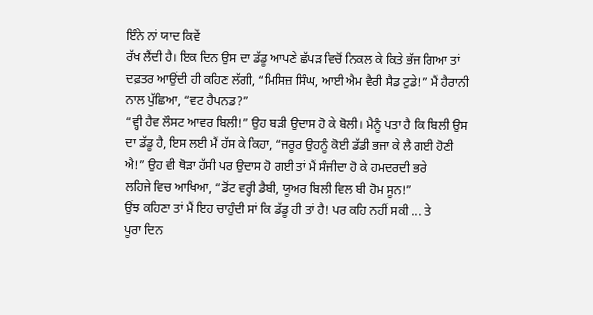ਇੰਨੇ ਨਾਂ ਯਾਦ ਕਿਵੇਂ
ਰੱਖ ਲੈਂਦੀ ਹੈ। ਇਕ ਦਿਨ ਉਸ ਦਾ ਡੱਡੂ ਆਪਣੇ ਛੱਪੜ ਵਿਚੋਂ ਨਿਕਲ ਕੇ ਕਿਤੇ ਭੱਜ ਗਿਆ ਤਾਂ
ਦਫ਼ਤਰ ਆਉਂਦੀ ਹੀ ਕਹਿਣ ਲੱਗੀ, “ਮਿਸਿਜ਼ ਸਿੰਘ, ਆਈ ਐਮ ਵੈਰੀ ਸੈਡ ਟੁਡੇ!” ਮੈਂ ਹੈਰਾਨੀ
ਨਾਲ ਪੁੱਛਿਆ, “ਵਟ ਹੈਪਨਡ?”
“ਵ੍ਹੀ ਹੈਵ ਲੌਸਟ ਆਵਰ ਬਿਲੀ!” ਉਹ ਬੜੀ ਉਦਾਸ ਹੋ ਕੇ ਬੋਲੀ। ਮੈਨੂੰ ਪਤਾ ਹੈ ਕਿ ਬਿਲੀ ਉਸ
ਦਾ ਡੱਡੂ ਹੈ, ਇਸ ਲਈ ਮੈਂ ਹੱਸ ਕੇ ਕਿਹਾ, “ਜਰੂਰ ਉਹਨੂੰ ਕੋਈ ਡੱਡੀ ਭਜਾ ਕੇ ਲੈ ਗਈ ਹੋਣੀ
ਐ!” ਉਹ ਵੀ ਥੋੜਾ ਹੱਸੀ ਪਰ ਉਦਾਸ ਹੋ ਗਈ ਤਾਂ ਮੈਂ ਸੰਜੀਦਾ ਹੋ ਕੇ ਹਮਦਰਦੀ ਭਰੇ
ਲਹਿਜੇ ਵਿਚ ਆਖਿਆ, “ਡੋਂਟ ਵਰ੍ਹੀ ਡੈਬੀ, ਯੂਅਰ ਬਿਲੀ ਵਿਲ ਬੀ ਹੋਮ ਸੂਨ!”
ਉਂਝ ਕਹਿਣਾ ਤਾਂ ਮੈਂ ਇਹ ਚਾਹੁੰਦੀ ਸਾਂ ਕਿ ਡੱਡੂ ਹੀ ਤਾਂ ਹੈ! ਪਰ ਕਹਿ ਨਹੀਂ ਸਕੀ ... ਤੇ
ਪੂਰਾ ਦਿਨ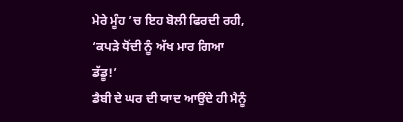ਮੇਰੇ ਮੂੰਹ ’ਚ ਇਹ ਬੋਲੀ ਫਿਰਦੀ ਰਹੀ, ‘ਕਪੜੇ ਧੋਂਦੀ ਨੂੰ ਅੱਖ ਮਾਰ ਗਿਆ
ਡੱਡੂ!’
ਡੈਬੀ ਦੇ ਘਰ ਦੀ ਯਾਦ ਆਉਂਦੇ ਹੀ ਮੈਨੂੰ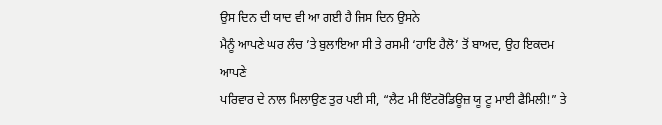ਉਸ ਦਿਨ ਦੀ ਯਾਦ ਵੀ ਆ ਗਈ ਹੈ ਜਿਸ ਦਿਨ ਉਸਨੇ
ਮੈਨੂੰ ਆਪਣੇ ਘਰ ਲੰਚ ’ਤੇ ਬੁਲਾਇਆ ਸੀ ਤੇ ਰਸਮੀ ‘ਹਾਇ ਹੈਲੋ’ ਤੋਂ ਬਾਅਦ, ਉਹ ਇਕਦਮ ਆਪਣੇ
ਪਰਿਵਾਰ ਦੇ ਨਾਲ ਮਿਲਾਉਣ ਤੁਰ ਪਈ ਸੀ, “ਲੈਟ ਮੀ ਇੰਟਰੋਡਿਊਜ਼ ਯੂ ਟੂ ਮਾਈ ਫੈਮਿਲੀ!” ਤੇ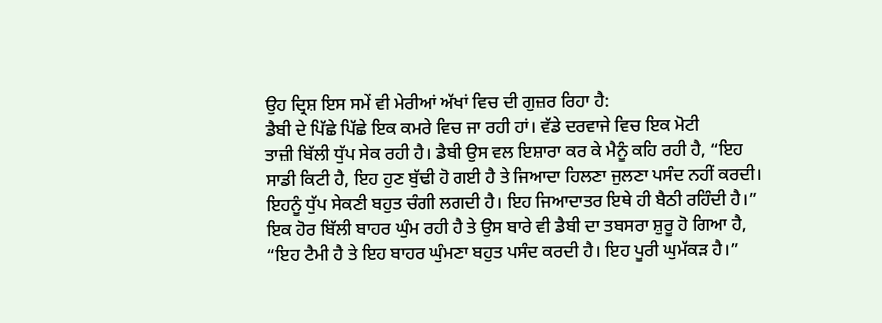ਉਹ ਦ੍ਰਿਸ਼ ਇਸ ਸਮੇਂ ਵੀ ਮੇਰੀਆਂ ਅੱਖਾਂ ਵਿਚ ਦੀ ਗੁਜ਼ਰ ਰਿਹਾ ਹੈ:
ਡੈਬੀ ਦੇ ਪਿੱਛੇ ਪਿੱਛੇ ਇਕ ਕਮਰੇ ਵਿਚ ਜਾ ਰਹੀ ਹਾਂ। ਵੱਡੇ ਦਰਵਾਜੇ ਵਿਚ ਇਕ ਮੋਟੀ
ਤਾਜ਼ੀ ਬਿੱਲੀ ਧੁੱਪ ਸੇਕ ਰਹੀ ਹੈ। ਡੈਬੀ ਉਸ ਵਲ ਇਸ਼ਾਰਾ ਕਰ ਕੇ ਮੈਨੂੰ ਕਹਿ ਰਹੀ ਹੈ, “ਇਹ
ਸਾਡੀ ਕਿਟੀ ਹੈ, ਇਹ ਹੁਣ ਬੁੱਢੀ ਹੋ ਗਈ ਹੈ ਤੇ ਜਿਆਦਾ ਹਿਲਣਾ ਜੁਲਣਾ ਪਸੰਦ ਨਹੀਂ ਕਰਦੀ।
ਇਹਨੂੰ ਧੁੱਪ ਸੇਕਣੀ ਬਹੁਤ ਚੰਗੀ ਲਗਦੀ ਹੈ। ਇਹ ਜਿਆਦਾਤਰ ਇਥੇ ਹੀ ਬੈਠੀ ਰਹਿੰਦੀ ਹੈ।”
ਇਕ ਹੋਰ ਬਿੱਲੀ ਬਾਹਰ ਘੁੰਮ ਰਹੀ ਹੈ ਤੇ ਉਸ ਬਾਰੇ ਵੀ ਡੈਬੀ ਦਾ ਤਬਸਰਾ ਸ਼ੁਰੂ ਹੋ ਗਿਆ ਹੈ,
“ਇਹ ਟੈਮੀ ਹੈ ਤੇ ਇਹ ਬਾਹਰ ਘੁੰਮਣਾ ਬਹੁਤ ਪਸੰਦ ਕਰਦੀ ਹੈ। ਇਹ ਪੂਰੀ ਘੁਮੱਕੜ ਹੈ।”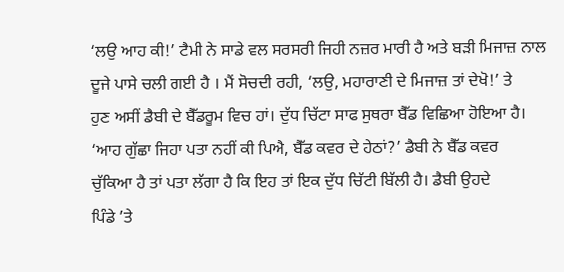‘ਲਉ ਆਹ ਕੀ!’ ਟੈਮੀ ਨੇ ਸਾਡੇ ਵਲ ਸਰਸਰੀ ਜਿਹੀ ਨਜ਼ਰ ਮਾਰੀ ਹੈ ਅਤੇ ਬੜੀ ਮਿਜਾਜ਼ ਨਾਲ
ਦੂਜੇ ਪਾਸੇ ਚਲੀ ਗਈ ਹੈ । ਮੈਂ ਸੋਚਦੀ ਰਹੀ, ‘ਲਉ, ਮਹਾਰਾਣੀ ਦੇ ਮਿਜਾਜ਼ ਤਾਂ ਦੇਖੋ!’ ਤੇ
ਹੁਣ ਅਸੀਂ ਡੈਬੀ ਦੇ ਬੈੱਡਰੂਮ ਵਿਚ ਹਾਂ। ਦੁੱਧ ਚਿੱਟਾ ਸਾਫ ਸੁਥਰਾ ਬੈੱਡ ਵਿਛਿਆ ਹੋਇਆ ਹੈ।
‘ਆਹ ਗੁੱਛਾ ਜਿਹਾ ਪਤਾ ਨਹੀਂ ਕੀ ਪਿਐ, ਬੈੱਡ ਕਵਰ ਦੇ ਹੇਠਾਂ?’ ਡੈਬੀ ਨੇ ਬੈੱਡ ਕਵਰ
ਚੁੱਕਿਆ ਹੈ ਤਾਂ ਪਤਾ ਲੱਗਾ ਹੈ ਕਿ ਇਹ ਤਾਂ ਇਕ ਦੁੱਧ ਚਿੱਟੀ ਬਿੱਲੀ ਹੈ। ਡੈਬੀ ਉਹਦੇ
ਪਿੰਡੇ ’ਤੇ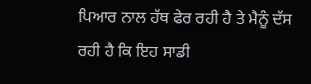ਪਿਆਰ ਨਾਲ ਹੱਥ ਫੇਰ ਰਹੀ ਹੈ ਤੇ ਮੈਨੂੰ ਦੱਸ ਰਹੀ ਹੈ ਕਿ ਇਹ ਸਾਡੀ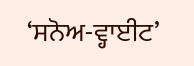‘ਸਨੋਅ-ਵ੍ਹਾਈਟ’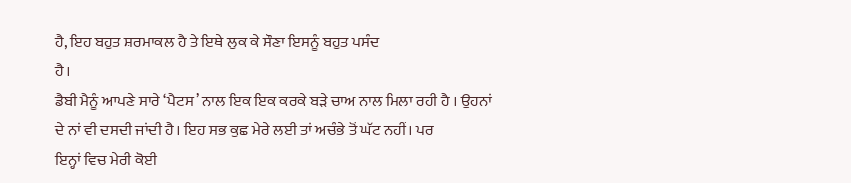ਹੈ, ਇਹ ਬਹੁਤ ਸ਼ਰਮਾਕਲ ਹੈ ਤੇ ਇਥੇ ਲੁਕ ਕੇ ਸੌਣਾ ਇਸਨੂੰ ਬਹੁਤ ਪਸੰਦ
ਹੈ।
ਡੈਬੀ ਮੈਨੂੰ ਆਪਣੇ ਸਾਰੇ ‘ਪੈਟਸ’ ਨਾਲ ਇਕ ਇਕ ਕਰਕੇ ਬੜੇ ਚਾਅ ਨਾਲ ਮਿਲਾ ਰਹੀ ਹੈ । ਉਹਨਾਂ
ਦੇ ਨਾਂ ਵੀ ਦਸਦੀ ਜਾਂਦੀ ਹੈ। ਇਹ ਸਭ ਕੁਛ ਮੇਰੇ ਲਈ ਤਾਂ ਅਚੰਭੇ ਤੋਂ ਘੱਟ ਨਹੀਂ। ਪਰ
ਇਨ੍ਹਾਂ ਵਿਚ ਮੇਰੀ ਕੋਈ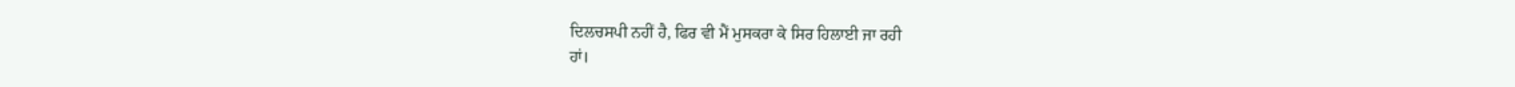ਦਿਲਚਸਪੀ ਨਹੀਂ ਹੈ, ਫਿਰ ਵੀ ਮੈਂ ਮੁਸਕਰਾ ਕੇ ਸਿਰ ਹਿਲਾਈ ਜਾ ਰਹੀ
ਹਾਂ।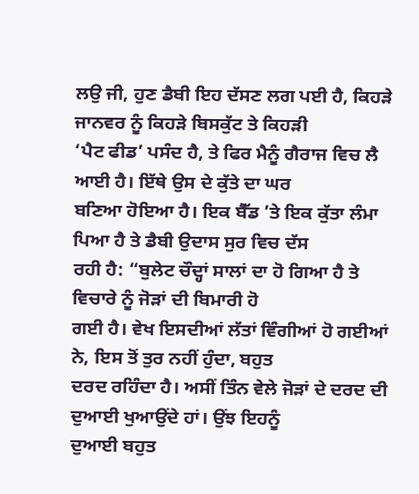ਲਉ ਜੀ, ਹੁਣ ਡੈਬੀ ਇਹ ਦੱਸਣ ਲਗ ਪਈ ਹੈ, ਕਿਹੜੇ ਜਾਨਵਰ ਨੂੰ ਕਿਹੜੇ ਬਿਸਕੁੱਟ ਤੇ ਕਿਹੜੀ
‘ਪੈਟ ਫੀਡ’ ਪਸੰਦ ਹੈ, ਤੇ ਫਿਰ ਮੈਨੂੰ ਗੈਰਾਜ ਵਿਚ ਲੈ ਆਈ ਹੈ। ਇੱਥੇ ਉਸ ਦੇ ਕੁੱਤੇ ਦਾ ਘਰ
ਬਣਿਆ ਹੋਇਆ ਹੈ। ਇਕ ਬੈੱਡ ’ਤੇ ਇਕ ਕੁੱਤਾ ਲੰਮਾ ਪਿਆ ਹੈ ਤੇ ਡੈਬੀ ਉਦਾਸ ਸੁਰ ਵਿਚ ਦੱਸ
ਰਹੀ ਹੈ: “ਬੁਲੇਟ ਚੌਦ੍ਹਾਂ ਸਾਲਾਂ ਦਾ ਹੋ ਗਿਆ ਹੈ ਤੇ ਵਿਚਾਰੇ ਨੂੰ ਜੋੜਾਂ ਦੀ ਬਿਮਾਰੀ ਹੋ
ਗਈ ਹੈ। ਵੇਖ ਇਸਦੀਆਂ ਲੱਤਾਂ ਵਿੰਗੀਆਂ ਹੋ ਗਈਆਂ ਨੇ, ਇਸ ਤੋਂ ਤੁਰ ਨਹੀਂ ਹੁੰਦਾ, ਬਹੁਤ
ਦਰਦ ਰਹਿੰਦਾ ਹੈ। ਅਸੀਂ ਤਿੰਨ ਵੇਲੇ ਜੋੜਾਂ ਦੇ ਦਰਦ ਦੀ ਦੁਆਈ ਖੁਆਉਂਦੇ ਹਾਂ। ਉਂਝ ਇਹਨੂੰ
ਦੁਆਈ ਬਹੁਤ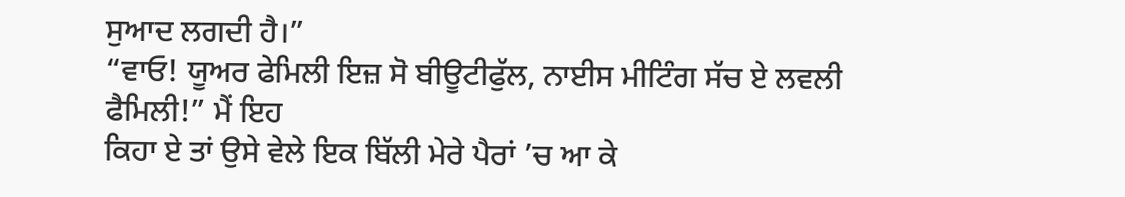ਸੁਆਦ ਲਗਦੀ ਹੈ।”
“ਵਾਓ! ਯੂਅਰ ਫੇਮਿਲੀ ਇਜ਼ ਸੋ ਬੀਊਟੀਫੁੱਲ, ਨਾਈਸ ਮੀਟਿੰਗ ਸੱਚ ਏ ਲਵਲੀ ਫੈਮਿਲੀ!” ਮੈਂ ਇਹ
ਕਿਹਾ ਏ ਤਾਂ ਉਸੇ ਵੇਲੇ ਇਕ ਬਿੱਲੀ ਮੇਰੇ ਪੈਰਾਂ ’ਚ ਆ ਕੇ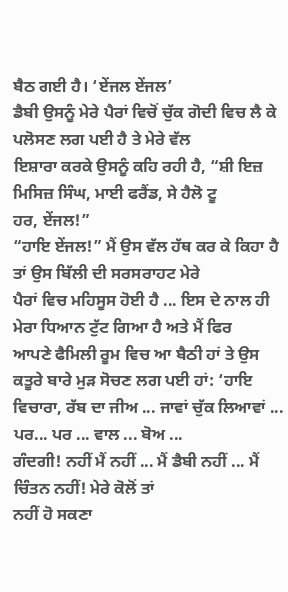ਬੈਠ ਗਈ ਹੈ। ‘ਏਂਜਲ ਏਂਜਲ’
ਡੈਬੀ ਉਸਨੂੰ ਮੇਰੇ ਪੈਰਾਂ ਵਿਚੋਂ ਚੁੱਕ ਗੋਦੀ ਵਿਚ ਲੈ ਕੇ ਪਲੋਸਣ ਲਗ ਪਈ ਹੈ ਤੇ ਮੇਰੇ ਵੱਲ
ਇਸ਼ਾਰਾ ਕਰਕੇ ਉਸਨੂੰ ਕਹਿ ਰਹੀ ਹੈ, “ਸ਼ੀ ਇਜ਼ ਮਿਸਿਜ਼ ਸਿੰਘ, ਮਾਈ ਫਰੈਂਡ, ਸੇ ਹੈਲੋ ਟੂ
ਹਰ, ਏਂਜਲ!”
“ਹਾਇ ਏਂਜਲ!” ਮੈਂ ਉਸ ਵੱਲ ਹੱਥ ਕਰ ਕੇ ਕਿਹਾ ਹੈ ਤਾਂ ਉਸ ਬਿੱਲੀ ਦੀ ਸਰਸਰਾਹਟ ਮੇਰੇ
ਪੈਰਾਂ ਵਿਚ ਮਹਿਸੂਸ ਹੋਈ ਹੈ ... ਇਸ ਦੇ ਨਾਲ ਹੀ ਮੇਰਾ ਧਿਆਨ ਟੁੱਟ ਗਿਆ ਹੈ ਅਤੇ ਮੈਂ ਫਿਰ
ਆਪਣੇ ਫੈਮਿਲੀ ਰੂਮ ਵਿਚ ਆ ਬੈਠੀ ਹਾਂ ਤੇ ਉਸ ਕਤੂਰੇ ਬਾਰੇ ਮੁੜ ਸੋਚਣ ਲਗ ਪਈ ਹਾਂ: ‘ਹਾਇ
ਵਿਚਾਰਾ, ਰੱਬ ਦਾ ਜੀਅ ... ਜਾਵਾਂ ਚੁੱਕ ਲਿਆਵਾਂ ... ਪਰ... ਪਰ ... ਵਾਲ ... ਬੋਅ ...
ਗੰਦਗੀ! ਨਹੀਂ ਮੈਂ ਨਹੀਂ ... ਮੈਂ ਡੈਬੀ ਨਹੀਂ ... ਮੈਂ ਚਿੰਤਨ ਨਹੀਂ! ਮੇਰੇ ਕੋਲੋਂ ਤਾਂ
ਨਹੀਂ ਹੋ ਸਕਣਾ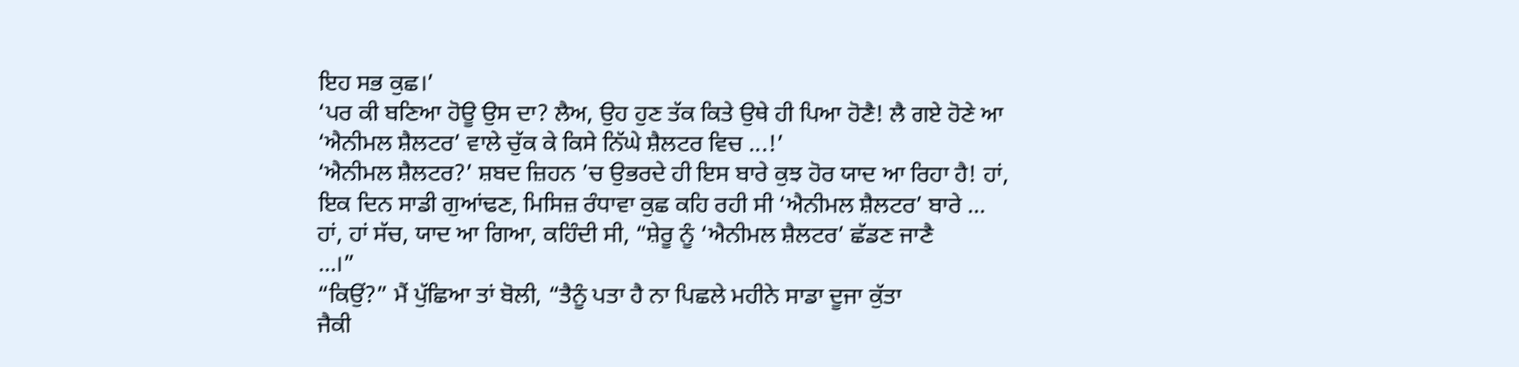ਇਹ ਸਭ ਕੁਛ।’
‘ਪਰ ਕੀ ਬਣਿਆ ਹੋਊ ਉਸ ਦਾ? ਲੈਅ, ਉਹ ਹੁਣ ਤੱਕ ਕਿਤੇ ਉਥੇ ਹੀ ਪਿਆ ਹੋਣੈ! ਲੈ ਗਏ ਹੋਣੇ ਆ
‘ਐਨੀਮਲ ਸ਼ੈਲਟਰ’ ਵਾਲੇ ਚੁੱਕ ਕੇ ਕਿਸੇ ਨਿੱਘੇ ਸ਼ੈਲਟਰ ਵਿਚ ...!’
‘ਐਨੀਮਲ ਸ਼ੈਲਟਰ?’ ਸ਼ਬਦ ਜ਼ਿਹਨ ’ਚ ਉਭਰਦੇ ਹੀ ਇਸ ਬਾਰੇ ਕੁਝ ਹੋਰ ਯਾਦ ਆ ਰਿਹਾ ਹੈ! ਹਾਂ,
ਇਕ ਦਿਨ ਸਾਡੀ ਗੁਆਂਢਣ, ਮਿਸਿਜ਼ ਰੰਧਾਵਾ ਕੁਛ ਕਹਿ ਰਹੀ ਸੀ ‘ਐਨੀਮਲ ਸ਼ੈਲਟਰ’ ਬਾਰੇ ...
ਹਾਂ, ਹਾਂ ਸੱਚ, ਯਾਦ ਆ ਗਿਆ, ਕਹਿੰਦੀ ਸੀ, “ਸ਼ੇਰੂ ਨੂੰ ‘ਐਨੀਮਲ ਸ਼ੈਲਟਰ’ ਛੱਡਣ ਜਾਣੈ
...।”
“ਕਿਉਂ?” ਮੈਂ ਪੁੱਛਿਆ ਤਾਂ ਬੋਲੀ, “ਤੈਨੂੰ ਪਤਾ ਹੈ ਨਾ ਪਿਛਲੇ ਮਹੀਨੇ ਸਾਡਾ ਦੂਜਾ ਕੁੱਤਾ
ਜੈਕੀ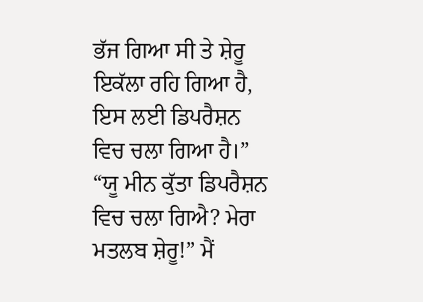ਭੱਜ ਗਿਆ ਸੀ ਤੇ ਸ਼ੇਰੂ ਇਕੱਲਾ ਰਹਿ ਗਿਆ ਹੈ, ਇਸ ਲਈ ਡਿਪਰੈਸ਼ਨ ਵਿਚ ਚਲਾ ਗਿਆ ਹੈ।”
“ਯੂ ਮੀਨ ਕੁੱਤਾ ਡਿਪਰੈਸ਼ਨ ਵਿਚ ਚਲਾ ਗਿਐ? ਮੇਰਾ ਮਤਲਬ ਸ਼ੇਰੂ!” ਮੈਂ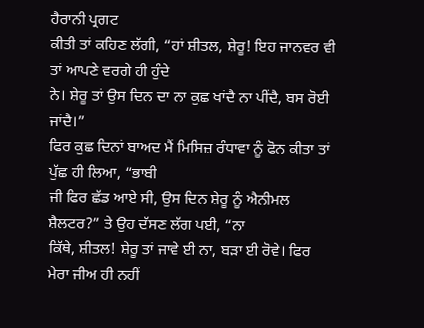ਹੈਰਾਨੀ ਪ੍ਰਗਟ
ਕੀਤੀ ਤਾਂ ਕਹਿਣ ਲੱਗੀ, “ਹਾਂ ਸ਼ੀਤਲ, ਸ਼ੇਰੂ! ਇਹ ਜਾਨਵਰ ਵੀ ਤਾਂ ਆਪਣੇ ਵਰਗੇ ਹੀ ਹੁੰਦੇ
ਨੇ। ਸ਼ੇਰੂ ਤਾਂ ਉਸ ਦਿਨ ਦਾ ਨਾ ਕੁਛ ਖਾਂਦੈ ਨਾ ਪੀਂਦੈ, ਬਸ ਰੋਈ ਜਾਂਦੈ।”
ਫਿਰ ਕੁਛ ਦਿਨਾਂ ਬਾਅਦ ਮੈਂ ਮਿਸਿਜ਼ ਰੰਧਾਵਾ ਨੂੰ ਫੋਨ ਕੀਤਾ ਤਾਂ ਪੁੱਛ ਹੀ ਲਿਆ, “ਭਾਬੀ
ਜੀ ਫਿਰ ਛੱਡ ਆਏ ਸੀ, ਉਸ ਦਿਨ ਸ਼ੇਰੂ ਨੂੰ ਐਨੀਮਲ ਸ਼ੈਲਟਰ?” ਤੇ ਉਹ ਦੱਸਣ ਲੱਗ ਪਈ, “ਨਾ
ਕਿੱਥੇ, ਸ਼ੀਤਲ! ਸ਼ੇਰੂ ਤਾਂ ਜਾਵੇ ਈ ਨਾ, ਬੜਾ ਈ ਰੋਵੇ। ਫਿਰ ਮੇਰਾ ਜੀਅ ਹੀ ਨਹੀਂ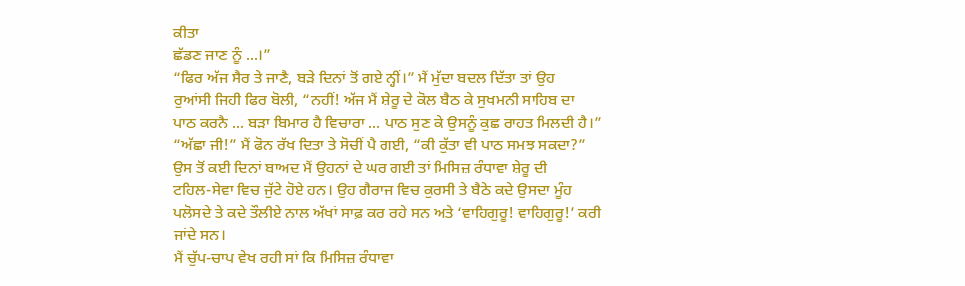ਕੀਤਾ
ਛੱਡਣ ਜਾਣ ਨੂੰ ...।”
“ਫਿਰ ਅੱਜ ਸੈਰ ਤੇ ਜਾਣੈ, ਬੜੇ ਦਿਨਾਂ ਤੋਂ ਗਏ ਨ੍ਹੀਂ।” ਮੈਂ ਮੁੱਦਾ ਬਦਲ ਦਿੱਤਾ ਤਾਂ ਉਹ
ਰੁਆਂਸੀ ਜਿਹੀ ਫਿਰ ਬੋਲੀ, “ਨਹੀਂ! ਅੱਜ ਮੈਂ ਸ਼ੇਰੂ ਦੇ ਕੋਲ ਬੈਠ ਕੇ ਸੁਖਮਨੀ ਸਾਹਿਬ ਦਾ
ਪਾਠ ਕਰਨੈ ... ਬੜਾ ਬਿਮਾਰ ਹੈ ਵਿਚਾਰਾ ... ਪਾਠ ਸੁਣ ਕੇ ਉਸਨੂੰ ਕੁਛ ਰਾਹਤ ਮਿਲਦੀ ਹੈ।”
“ਅੱਛਾ ਜੀ!” ਮੈਂ ਫੋਨ ਰੱਖ ਦਿਤਾ ਤੇ ਸੋਚੀਂ ਪੈ ਗਈ, “ਕੀ ਕੁੱਤਾ ਵੀ ਪਾਠ ਸਮਝ ਸਕਦਾ?”
ਉਸ ਤੋਂ ਕਈ ਦਿਨਾਂ ਬਾਅਦ ਮੈਂ ਉਹਨਾਂ ਦੇ ਘਰ ਗਈ ਤਾਂ ਮਿਸਿਜ਼ ਰੰਧਾਵਾ ਸ਼ੇਰੂ ਦੀ
ਟਹਿਲ-ਸੇਵਾ ਵਿਚ ਜੁੱਟੇ ਹੋਏ ਹਨ। ਉਹ ਗੈਰਾਜ ਵਿਚ ਕੁਰਸੀ ਤੇ ਬੈਠੇ ਕਦੇ ਉਸਦਾ ਮੂੰਹ
ਪਲੋਸਦੇ ਤੇ ਕਦੇ ਤੌਲੀਏ ਨਾਲ ਅੱਖਾਂ ਸਾਫ਼ ਕਰ ਰਹੇ ਸਨ ਅਤੇ ‘ਵਾਹਿਗੁਰੂ! ਵਾਹਿਗੁਰੂ!’ ਕਰੀ
ਜਾਂਦੇ ਸਨ।
ਮੈਂ ਚੁੱਪ-ਚਾਪ ਵੇਖ ਰਹੀ ਸਾਂ ਕਿ ਮਿਸਿਜ਼ ਰੰਧਾਵਾ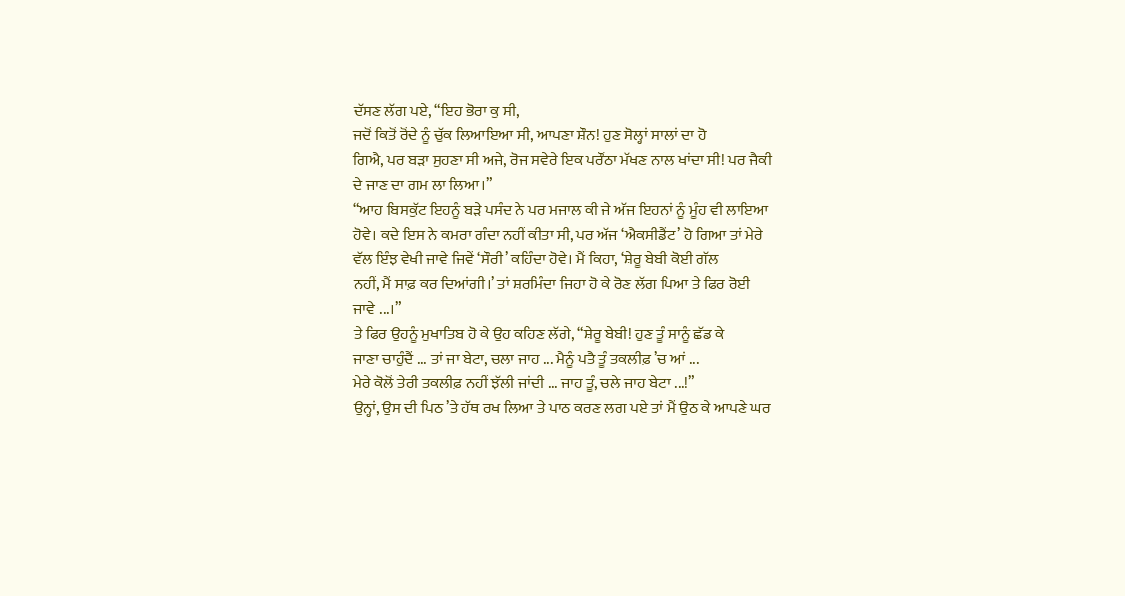ਦੱਸਣ ਲੱਗ ਪਏ, “ਇਹ ਭੋਰਾ ਕੁ ਸੀ,
ਜਦੋਂ ਕਿਤੋਂ ਰੋਂਦੇ ਨੂੰ ਚੁੱਕ ਲਿਆਇਆ ਸੀ, ਆਪਣਾ ਸ਼ੌਨ! ਹੁਣ ਸੋਲ੍ਹਾਂ ਸਾਲਾਂ ਦਾ ਹੋ
ਗਿਐ, ਪਰ ਬੜਾ ਸੁਹਣਾ ਸੀ ਅਜੇ, ਰੋਜ ਸਵੇਰੇ ਇਕ ਪਰੌਂਠਾ ਮੱਖਣ ਨਾਲ ਖਾਂਦਾ ਸੀ! ਪਰ ਜੈਕੀ
ਦੇ ਜਾਣ ਦਾ ਗਮ ਲਾ ਲਿਆ।”
“ਆਹ ਬਿਸਕੁੱਟ ਇਹਨੂੰ ਬੜੇ ਪਸੰਦ ਨੇ ਪਰ ਮਜਾਲ ਕੀ ਜੇ ਅੱਜ ਇਹਨਾਂ ਨੂੰ ਮੂੰਹ ਵੀ ਲਾਇਆ
ਹੋਵੇ। ਕਦੇ ਇਸ ਨੇ ਕਮਰਾ ਗੰਦਾ ਨਹੀਂ ਕੀਤਾ ਸੀ, ਪਰ ਅੱਜ ‘ਐਕਸੀਡੈਂਟ’ ਹੋ ਗਿਆ ਤਾਂ ਮੇਰੇ
ਵੱਲ ਇੰਝ ਵੇਖੀ ਜਾਵੇ ਜਿਵੇਂ ‘ਸੌਰੀ’ ਕਹਿੰਦਾ ਹੋਵੇ। ਮੈਂ ਕਿਹਾ, ‘ਸ਼ੇਰੂ ਬੇਬੀ ਕੋਈ ਗੱਲ
ਨਹੀਂ, ਮੈਂ ਸਾਫ਼ ਕਰ ਦਿਆਂਗੀ।’ ਤਾਂ ਸ਼ਰਮਿੰਦਾ ਜਿਹਾ ਹੋ ਕੇ ਰੋਣ ਲੱਗ ਪਿਆ ਤੇ ਫਿਰ ਰੋਈ
ਜਾਵੇ ...।”
ਤੇ ਫਿਰ ਉਹਨੂੰ ਮੁਖਾਤਿਬ ਹੋ ਕੇ ਉਹ ਕਹਿਣ ਲੱਗੇ, “ਸ਼ੇਰੂ ਬੇਬੀ! ਹੁਣ ਤੂੰ ਸਾਨੂੰ ਛੱਡ ਕੇ
ਜਾਣਾ ਚਾਹੁੰਦੈਂ ... ਤਾਂ ਜਾ ਬੇਟਾ, ਚਲਾ ਜਾਹ ... ਮੈਨੂੰ ਪਤੈ ਤੂੰ ਤਕਲੀਫ਼ ’ਚ ਆਂ ...
ਮੇਰੇ ਕੋਲੋਂ ਤੇਰੀ ਤਕਲੀਫ਼ ਨਹੀਂ ਝੱਲੀ ਜਾਂਦੀ ... ਜਾਹ ਤੂੰ, ਚਲੇ ਜਾਹ ਬੇਟਾ ...!”
ਉਨ੍ਹਾਂ, ਉਸ ਦੀ ਪਿਠ ’ਤੇ ਹੱਥ ਰਖ ਲਿਆ ਤੇ ਪਾਠ ਕਰਣ ਲਗ ਪਏ ਤਾਂ ਮੈਂ ਉਠ ਕੇ ਆਪਣੇ ਘਰ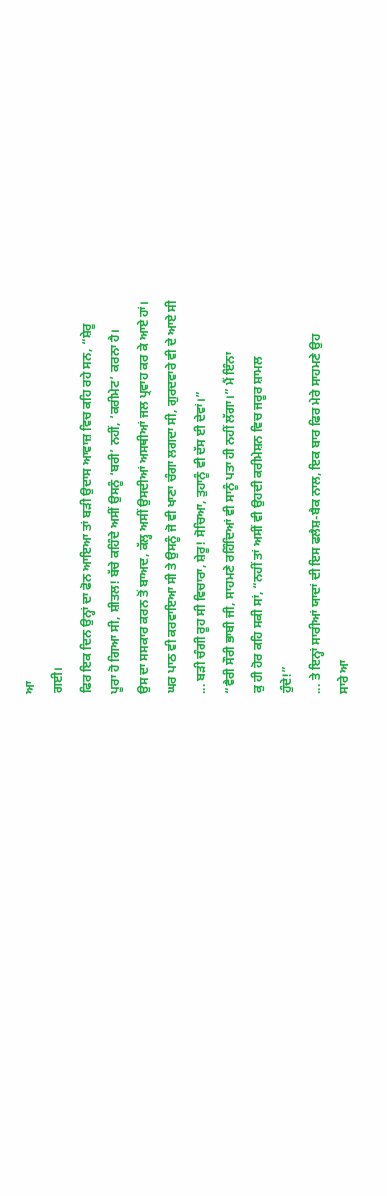ਆ
ਗਈ।
ਫਿਰ ਇਕ ਦਿਨ ਉਨ੍ਹਾਂ ਦਾ ਫੋਨ ਆਇਆ ਤਾਂ ਬੜੀ ਉਦਾਸ ਆਵਾਜ਼ ਵਿਚ ਕਹਿ ਰਹੇ ਸਨ, “ਸ਼ੇਰੂ
ਪੂਰਾ ਹੋ ਗਿਆ ਸੀ, ਸ਼ੀਤਲ! ਬੱਚੇ ਕਹਿੰਦੇ ਅਸੀਂ ਉਸਨੂੰ ‘ਬਰੀ’ ਨਹੀਂ, ‘ਕਰੀਮੇਟ’ ਕਰਨਾ ਹੈ।
ਉਸ ਦਾ ਸਸਕਾਰ ਕਰਨ ਤੋਂ ਬਾਅਦ, ਕੱਲ੍ਹ ਅਸੀਂ ਉਸਦੀਆਂ ਅਸਥੀਆਂ ਜਲ ਪ੍ਰਵਾਹ ਕਰ ਕੇ ਆਏ ਹਾਂ।
ਘਰ ਪਾਠ ਵੀ ਕਰਵਾਇਆ ਸੀ ਤੇ ਉਸਨੂੰ ਜੋ ਵੀ ਖਾਣਾ ਚੰਗਾ ਲਗਦਾ ਸੀ, ਗੁਰਦਵਾਰੇ ਵੀ ਦੇ ਆਏ ਸੀ
... ਬੜੀ ਚੰਗੀ ਰੂਹ ਸੀ ਵਿਚਾਰਾ, ਸ਼ੇਰੂ! ਸੋਚਿਆ, ਤੁਹਾਨੂੰ ਵੀ ਦੱਸ ਈ ਦੇਵਾਂ।”
“ਵੈਰੀ ਸੌਰੀ ਭਾਬੀ ਜੀ, ਸਾਹਮਣੇ ਰਹਿੰਦਿਆਂ ਵੀ ਸਾਨੂੰ ਪਤਾ ਹੀ ਨਹੀਂ ਲੱਗਾ।” ਮੈਂ ਇੰਨਾ
ਕੁ ਹੀ ਹੋਰ ਕਹਿ ਸਕੀ ਸਾਂ, “ਨਹੀਂ ਤਾਂ ਅਸੀਂ ਵੀ ਉਹਦੀ ਕਰੀਮੇਸ਼ਨ ਵਿਚ ਜਰੂਰ ਸ਼ਾਮਲ
ਹੁੰਦੇ!”
... ਤੇ ਇਨ੍ਹਾਂ ਸਾਰੀਆਂ ਯਾਦਾਂ ਦੀ ਇਸ ਫਲੈਸ਼-ਬੈਕ ਨਾਲ, ਇਕ ਬਾਰ ਫਿਰ ਮੇਰੇ ਸਾਹਮਣੇ ਉਹ
ਸਾਰੇ ਆ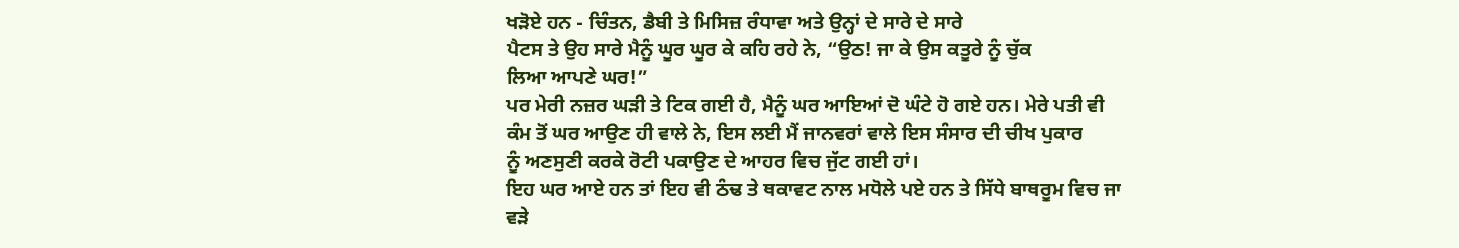ਖੜੋਏ ਹਨ - ਚਿੰਤਨ, ਡੈਬੀ ਤੇ ਮਿਸਿਜ਼ ਰੰਧਾਵਾ ਅਤੇ ਉਨ੍ਹਾਂ ਦੇ ਸਾਰੇ ਦੇ ਸਾਰੇ
ਪੈਟਸ ਤੇ ਉਹ ਸਾਰੇ ਮੈਨੂੰ ਘੂਰ ਘੂਰ ਕੇ ਕਹਿ ਰਹੇ ਨੇ, “ਉਠ! ਜਾ ਕੇ ਉਸ ਕਤੂਰੇ ਨੂੰ ਚੁੱਕ
ਲਿਆ ਆਪਣੇ ਘਰ!”
ਪਰ ਮੇਰੀ ਨਜ਼ਰ ਘੜੀ ਤੇ ਟਿਕ ਗਈ ਹੈ, ਮੈਨੂੰ ਘਰ ਆਇਆਂ ਦੋ ਘੰਟੇ ਹੋ ਗਏ ਹਨ। ਮੇਰੇ ਪਤੀ ਵੀ
ਕੰਮ ਤੋਂ ਘਰ ਆਉਣ ਹੀ ਵਾਲੇ ਨੇ, ਇਸ ਲਈ ਮੈਂ ਜਾਨਵਰਾਂ ਵਾਲੇ ਇਸ ਸੰਸਾਰ ਦੀ ਚੀਖ ਪੁਕਾਰ
ਨੂੰ ਅਣਸੁਣੀ ਕਰਕੇ ਰੋਟੀ ਪਕਾਉਣ ਦੇ ਆਹਰ ਵਿਚ ਜੁੱਟ ਗਈ ਹਾਂ।
ਇਹ ਘਰ ਆਏ ਹਨ ਤਾਂ ਇਹ ਵੀ ਠੰਢ ਤੇ ਥਕਾਵਟ ਨਾਲ ਮਧੋਲੇ ਪਏ ਹਨ ਤੇ ਸਿੱਧੇ ਬਾਥਰੂਮ ਵਿਚ ਜਾ
ਵੜੇ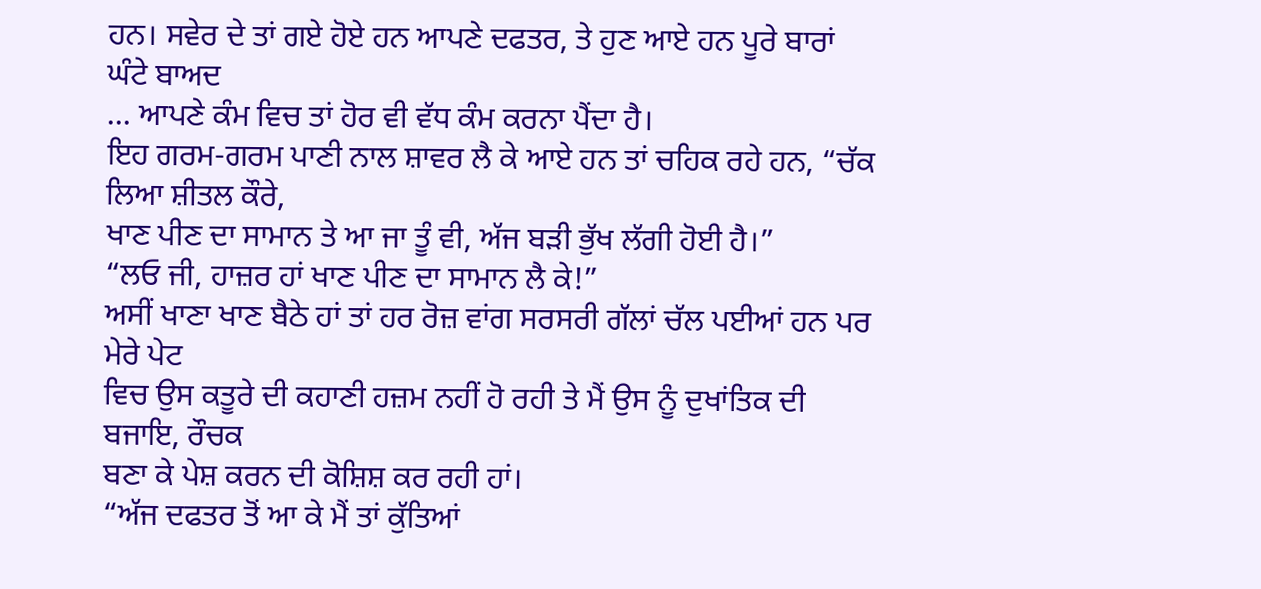ਹਨ। ਸਵੇਰ ਦੇ ਤਾਂ ਗਏ ਹੋਏ ਹਨ ਆਪਣੇ ਦਫਤਰ, ਤੇ ਹੁਣ ਆਏ ਹਨ ਪੂਰੇ ਬਾਰਾਂ ਘੰਟੇ ਬਾਅਦ
... ਆਪਣੇ ਕੰਮ ਵਿਚ ਤਾਂ ਹੋਰ ਵੀ ਵੱਧ ਕੰਮ ਕਰਨਾ ਪੈਂਦਾ ਹੈ।
ਇਹ ਗਰਮ-ਗਰਮ ਪਾਣੀ ਨਾਲ ਸ਼ਾਵਰ ਲੈ ਕੇ ਆਏ ਹਨ ਤਾਂ ਚਹਿਕ ਰਹੇ ਹਨ, “ਚੱਕ ਲਿਆ ਸ਼ੀਤਲ ਕੌਰੇ,
ਖਾਣ ਪੀਣ ਦਾ ਸਾਮਾਨ ਤੇ ਆ ਜਾ ਤੂੰ ਵੀ, ਅੱਜ ਬੜੀ ਭੁੱਖ ਲੱਗੀ ਹੋਈ ਹੈ।”
“ਲਓ ਜੀ, ਹਾਜ਼ਰ ਹਾਂ ਖਾਣ ਪੀਣ ਦਾ ਸਾਮਾਨ ਲੈ ਕੇ!”
ਅਸੀਂ ਖਾਣਾ ਖਾਣ ਬੈਠੇ ਹਾਂ ਤਾਂ ਹਰ ਰੋਜ਼ ਵਾਂਗ ਸਰਸਰੀ ਗੱਲਾਂ ਚੱਲ ਪਈਆਂ ਹਨ ਪਰ ਮੇਰੇ ਪੇਟ
ਵਿਚ ਉਸ ਕਤੂਰੇ ਦੀ ਕਹਾਣੀ ਹਜ਼ਮ ਨਹੀਂ ਹੋ ਰਹੀ ਤੇ ਮੈਂ ਉਸ ਨੂੰ ਦੁਖਾਂਤਿਕ ਦੀ ਬਜਾਇ, ਰੌਚਕ
ਬਣਾ ਕੇ ਪੇਸ਼ ਕਰਨ ਦੀ ਕੋਸ਼ਿਸ਼ ਕਰ ਰਹੀ ਹਾਂ।
“ਅੱਜ ਦਫਤਰ ਤੋਂ ਆ ਕੇ ਮੈਂ ਤਾਂ ਕੁੱਤਿਆਂ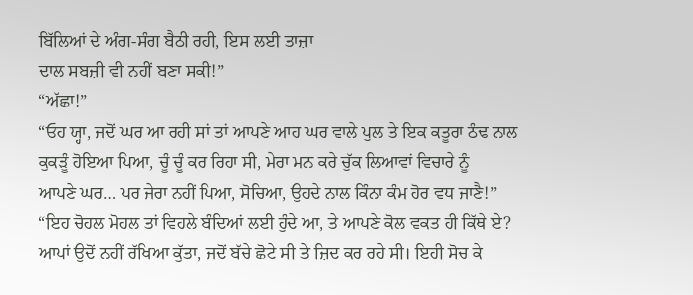ਬਿੱਲਿਆਂ ਦੇ ਅੰਗ-ਸੰਗ ਬੈਠੀ ਰਹੀ, ਇਸ ਲਈ ਤਾਜ਼ਾ
ਦਾਲ ਸਬਜ਼ੀ ਵੀ ਨਹੀਂ ਬਣਾ ਸਕੀ!”
“ਅੱਛਾ!”
“ਓਹ ਯ੍ਹਾ, ਜਦੋਂ ਘਰ ਆ ਰਹੀ ਸਾਂ ਤਾਂ ਆਪਣੇ ਆਹ ਘਰ ਵਾਲੇ ਪੁਲ ਤੇ ਇਕ ਕਤੂਰਾ ਠੰਢ ਨਾਲ
ਕੁਕੜੂੰ ਹੋਇਆ ਪਿਆ, ਚੂੰ ਚੂੰ ਕਰ ਰਿਹਾ ਸੀ, ਮੇਰਾ ਮਨ ਕਰੇ ਚੁੱਕ ਲਿਆਵਾਂ ਵਿਚਾਰੇ ਨੂੰ
ਆਪਣੇ ਘਰ… ਪਰ ਜੇਰਾ ਨਹੀਂ ਪਿਆ, ਸੋਚਿਆ, ਉਹਦੇ ਨਾਲ ਕਿੰਨਾ ਕੰਮ ਹੋਰ ਵਧ ਜਾਣੈ!”
“ਇਹ ਚੋਹਲ ਮੋਹਲ ਤਾਂ ਵਿਹਲੇ ਬੰਦਿਆਂ ਲਈ ਹੁੰਦੇ ਆ, ਤੇ ਆਪਣੇ ਕੋਲ ਵਕਤ ਹੀ ਕਿੱਥੇ ਏ?
ਆਪਾਂ ਉਦੋਂ ਨਹੀਂ ਰੱਖਿਆ ਕੁੱਤਾ, ਜਦੋਂ ਬੱਚੇ ਛੋਟੇ ਸੀ ਤੇ ਜ਼ਿਦ ਕਰ ਰਹੇ ਸੀ। ਇਹੀ ਸੋਚ ਕੇ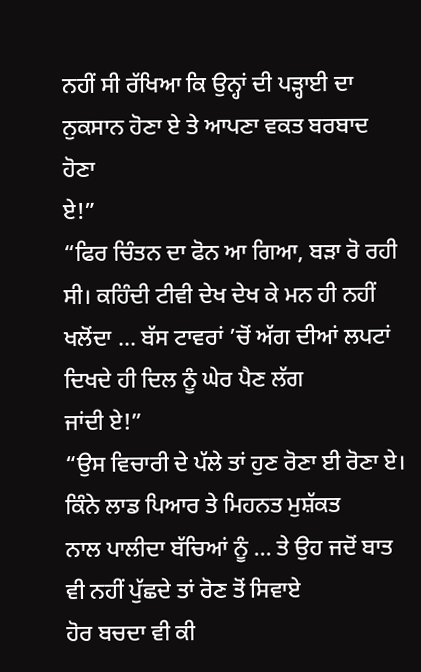ਨਹੀਂ ਸੀ ਰੱਖਿਆ ਕਿ ਉਨ੍ਹਾਂ ਦੀ ਪੜ੍ਹਾਈ ਦਾ ਨੁਕਸਾਨ ਹੋਣਾ ਏ ਤੇ ਆਪਣਾ ਵਕਤ ਬਰਬਾਦ ਹੋਣਾ
ਏ!”
“ਫਿਰ ਚਿੰਤਨ ਦਾ ਫੋਨ ਆ ਗਿਆ, ਬੜਾ ਰੋ ਰਹੀ ਸੀ। ਕਹਿੰਦੀ ਟੀਵੀ ਦੇਖ ਦੇਖ ਕੇ ਮਨ ਹੀ ਨਹੀਂ
ਖਲੋਂਦਾ ... ਬੱਸ ਟਾਵਰਾਂ ’ਚੋਂ ਅੱਗ ਦੀਆਂ ਲਪਟਾਂ ਦਿਖਦੇ ਹੀ ਦਿਲ ਨੂੰ ਘੇਰ ਪੈਣ ਲੱਗ
ਜਾਂਦੀ ਏ!”
“ਉਸ ਵਿਚਾਰੀ ਦੇ ਪੱਲੇ ਤਾਂ ਹੁਣ ਰੋਣਾ ਈ ਰੋਣਾ ਏ। ਕਿੰਨੇ ਲਾਡ ਪਿਆਰ ਤੇ ਮਿਹਨਤ ਮੁਸ਼ੱਕਤ
ਨਾਲ ਪਾਲੀਦਾ ਬੱਚਿਆਂ ਨੂੰ ... ਤੇ ਉਹ ਜਦੋਂ ਬਾਤ ਵੀ ਨਹੀਂ ਪੁੱਛਦੇ ਤਾਂ ਰੋਣ ਤੋਂ ਸਿਵਾਏ
ਹੋਰ ਬਚਦਾ ਵੀ ਕੀ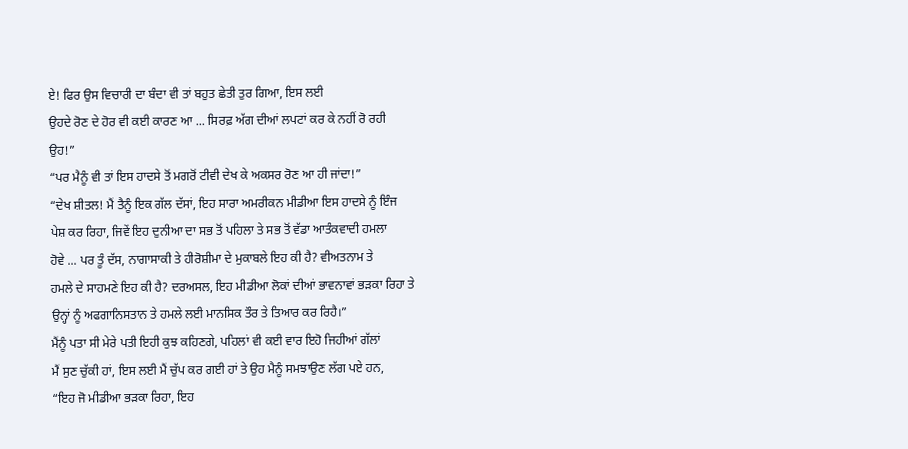ਏ! ਫਿਰ ਉਸ ਵਿਚਾਰੀ ਦਾ ਬੰਦਾ ਵੀ ਤਾਂ ਬਹੁਤ ਛੇਤੀ ਤੁਰ ਗਿਆ, ਇਸ ਲਈ
ਉਹਦੇ ਰੋਣ ਦੇ ਹੋਰ ਵੀ ਕਈ ਕਾਰਣ ਆ ... ਸਿਰਫ਼ ਅੱਗ ਦੀਆਂ ਲਪਟਾਂ ਕਰ ਕੇ ਨਹੀਂ ਰੋ ਰਹੀ
ਉਹ!”
“ਪਰ ਮੈਨੂੰ ਵੀ ਤਾਂ ਇਸ ਹਾਦਸੇ ਤੋਂ ਮਗਰੋਂ ਟੀਵੀ ਦੇਖ ਕੇ ਅਕਸਰ ਰੋਣ ਆ ਹੀ ਜਾਂਦਾ!”
“ਦੇਖ ਸ਼ੀਤਲ! ਮੈਂ ਤੈਨੂੰ ਇਕ ਗੱਲ ਦੱਸਾਂ, ਇਹ ਸਾਰਾ ਅਮਰੀਕਨ ਮੀਡੀਆ ਇਸ ਹਾਦਸੇ ਨੂੰ ਇੰਜ
ਪੇਸ਼ ਕਰ ਰਿਹਾ, ਜਿਵੇਂ ਇਹ ਦੁਨੀਆ ਦਾ ਸਭ ਤੋਂ ਪਹਿਲਾ ਤੇ ਸਭ ਤੋਂ ਵੱਡਾ ਆਤੰਕਵਾਦੀ ਹਮਲਾ
ਹੋਵੇ ... ਪਰ ਤੂੰ ਦੱਸ, ਨਾਗਾਸਾਕੀ ਤੇ ਹੀਰੋਸ਼ੀਮਾ ਦੇ ਮੁਕਾਬਲੇ ਇਹ ਕੀ ਹੈ? ਵੀਅਤਨਾਮ ਤੇ
ਹਮਲੇ ਦੇ ਸਾਹਮਣੇ ਇਹ ਕੀ ਹੈ? ਦਰਅਸਲ, ਇਹ ਮੀਡੀਆ ਲੋਕਾਂ ਦੀਆਂ ਭਾਵਨਾਵਾਂ ਭੜਕਾ ਰਿਹਾ ਤੇ
ਉਨ੍ਹਾਂ ਨੂੰ ਅਫਗਾਨਿਸਤਾਨ ਤੇ ਹਮਲੇ ਲਈ ਮਾਨਸਿਕ ਤੌਰ ਤੇ ਤਿਆਰ ਕਰ ਰਿਹੈ।”
ਮੈਂਨੂੰ ਪਤਾ ਸੀ ਮੇਰੇ ਪਤੀ ਇਹੀ ਕੁਝ ਕਹਿਣਗੇ, ਪਹਿਲਾਂ ਵੀ ਕਈ ਵਾਰ ਇਹੋ ਜਿਹੀਆਂ ਗੱਲਾਂ
ਮੈਂ ਸੁਣ ਚੁੱਕੀ ਹਾਂ, ਇਸ ਲਈ ਮੈਂ ਚੁੱਪ ਕਰ ਗਈ ਹਾਂ ਤੇ ਉਹ ਮੈਨੂੰ ਸਮਝਾਉਣ ਲੱਗ ਪਏ ਹਨ,
“ਇਹ ਜੋ ਮੀਡੀਆ ਭੜਕਾ ਰਿਹਾ, ਇਹ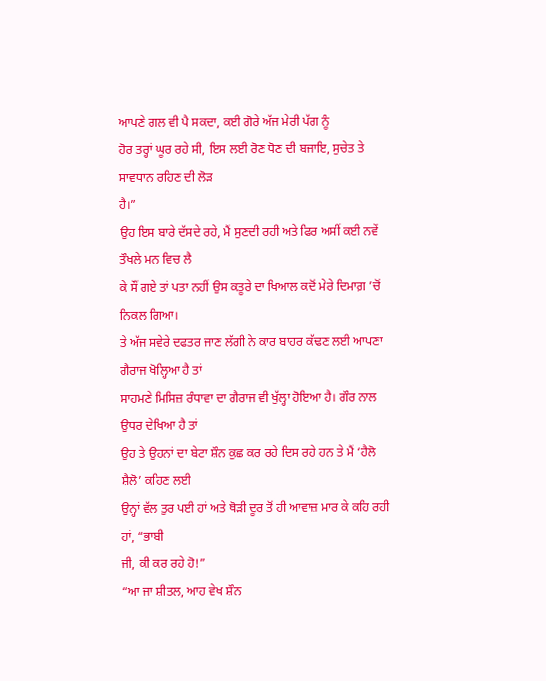ਆਪਣੇ ਗਲ ਵੀ ਪੈ ਸਕਦਾ, ਕਈ ਗੋਰੇ ਅੱਜ ਮੇਰੀ ਪੱਗ ਨੂੰ
ਹੋਰ ਤਰ੍ਹਾਂ ਘੂਰ ਰਹੇ ਸੀ, ਇਸ ਲਈ ਰੋਣ ਧੋਣ ਦੀ ਬਜਾਇ, ਸੁਚੇਤ ਤੇ ਸਾਵਧਾਨ ਰਹਿਣ ਦੀ ਲੋੜ
ਹੈ।”
ਉਹ ਇਸ ਬਾਰੇ ਦੱਸਦੇ ਰਹੇ, ਮੈਂ ਸੁਣਦੀ ਰਹੀ ਅਤੇ ਫਿਰ ਅਸੀਂ ਕਈ ਨਵੇਂ ਤੌਖਲੇ ਮਨ ਵਿਚ ਲੈ
ਕੇ ਸੌਂ ਗਏ ਤਾਂ ਪਤਾ ਨਹੀਂ ਉਸ ਕਤੂਰੇ ਦਾ ਖਿਆਲ ਕਦੋਂ ਮੇਰੇ ਦਿਮਾਗ਼ ’ਚੋਂ ਨਿਕਲ ਗਿਆ।
ਤੇ ਅੱਜ ਸਵੇਰੇ ਦਫਤਰ ਜਾਣ ਲੱਗੀ ਨੇ ਕਾਰ ਬਾਹਰ ਕੱਢਣ ਲਈ ਆਪਣਾ ਗੈਰਾਜ ਖੋਲ੍ਹਿਆ ਹੈ ਤਾਂ
ਸਾਹਮਣੇ ਮਿਸਿਜ਼ ਰੰਧਾਵਾ ਦਾ ਗੈਰਾਜ ਵੀ ਖੁੱਲ੍ਹਾ ਹੋਇਆ ਹੈ। ਗੌਰ ਨਾਲ ਉਧਰ ਦੇਖਿਆ ਹੈ ਤਾਂ
ਉਹ ਤੇ ਉਹਨਾਂ ਦਾ ਬੇਟਾ ਸ਼ੌਨ ਕੁਛ ਕਰ ਰਹੇ ਦਿਸ ਰਹੇ ਹਨ ਤੇ ਮੈਂ ‘ਹੈਲੋ ਸ਼ੈਲੋ’ ਕਹਿਣ ਲਈ
ਉਨ੍ਹਾਂ ਵੱਲ ਤੁਰ ਪਈ ਹਾਂ ਅਤੇ ਥੋੜੀ ਦੂਰ ਤੋਂ ਹੀ ਆਵਾਜ਼ ਮਾਰ ਕੇ ਕਹਿ ਰਹੀ ਹਾਂ, “ਭਾਬੀ
ਜੀ, ਕੀ ਕਰ ਰਹੇ ਹੋ!”
“ਆ ਜਾ ਸ਼ੀਤਲ, ਆਹ ਵੇਖ ਸ਼ੌਨ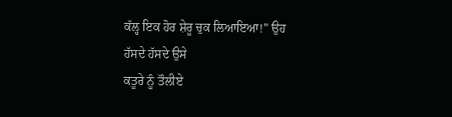ਕੱਲ੍ਹ ਇਕ ਹੋਰ ਸ਼ੇਰੂ ਚੁਕ ਲਿਆਇਆ!” ਉਹ ਹੱਸਦੇ ਹੱਸਦੇ ਉਸੇ
ਕਤੂਰੇ ਨੂੰ ਤੌਲੀਏ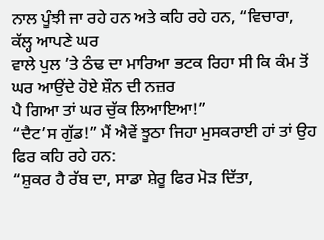ਨਾਲ ਪੂੰਝੀ ਜਾ ਰਹੇ ਹਨ ਅਤੇ ਕਹਿ ਰਹੇ ਹਨ, “ਵਿਚਾਰਾ, ਕੱਲ੍ਹ ਆਪਣੇ ਘਰ
ਵਾਲੇ ਪੁਲ ’ਤੇ ਠੰਢ ਦਾ ਮਾਰਿਆ ਭਟਕ ਰਿਹਾ ਸੀ ਕਿ ਕੰਮ ਤੋਂ ਘਰ ਆਉਂਦੇ ਹੋਏ ਸ਼ੌਨ ਦੀ ਨਜ਼ਰ
ਪੈ ਗਿਆ ਤਾਂ ਘਰ ਚੁੱਕ ਲਿਆਇਆ!”
“ਦੈਟ’ਸ ਗੁੱਡ!” ਮੈਂ ਐਵੇਂ ਝੂਠਾ ਜਿਹਾ ਮੁਸਕਰਾਈ ਹਾਂ ਤਾਂ ਉਹ ਫਿਰ ਕਹਿ ਰਹੇ ਹਨ:
“ਸ਼ੁਕਰ ਹੈ ਰੱਬ ਦਾ, ਸਾਡਾ ਸ਼ੇਰੂ ਫਿਰ ਮੋੜ ਦਿੱਤਾ,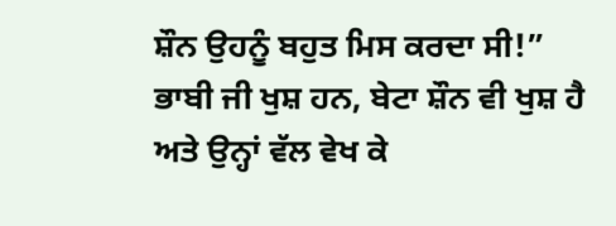ਸ਼ੌਨ ਉਹਨੂੰ ਬਹੁਤ ਮਿਸ ਕਰਦਾ ਸੀ!”
ਭਾਬੀ ਜੀ ਖੁਸ਼ ਹਨ, ਬੇਟਾ ਸ਼ੌਨ ਵੀ ਖੁਸ਼ ਹੈ ਅਤੇ ਉਨ੍ਹਾਂ ਵੱਲ ਵੇਖ ਕੇ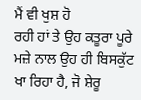ਮੈਂ ਵੀ ਖੁਸ਼ ਹੋ
ਰਹੀ ਹਾਂ ਤੇ ਉਹ ਕਤੂਰਾ ਪੂਰੇ ਮਜ਼ੇ ਨਾਲ ਉਹ ਹੀ ਬਿਸਕੁੱਟ ਖਾ ਰਿਹਾ ਹੈ, ਜੋ ਸ਼ੇਰੂ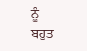ਨੂੰ
ਬਹੁਤ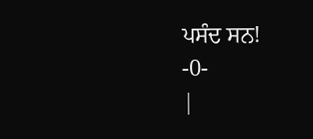ਪਸੰਦ ਸਨ!
-0-
|